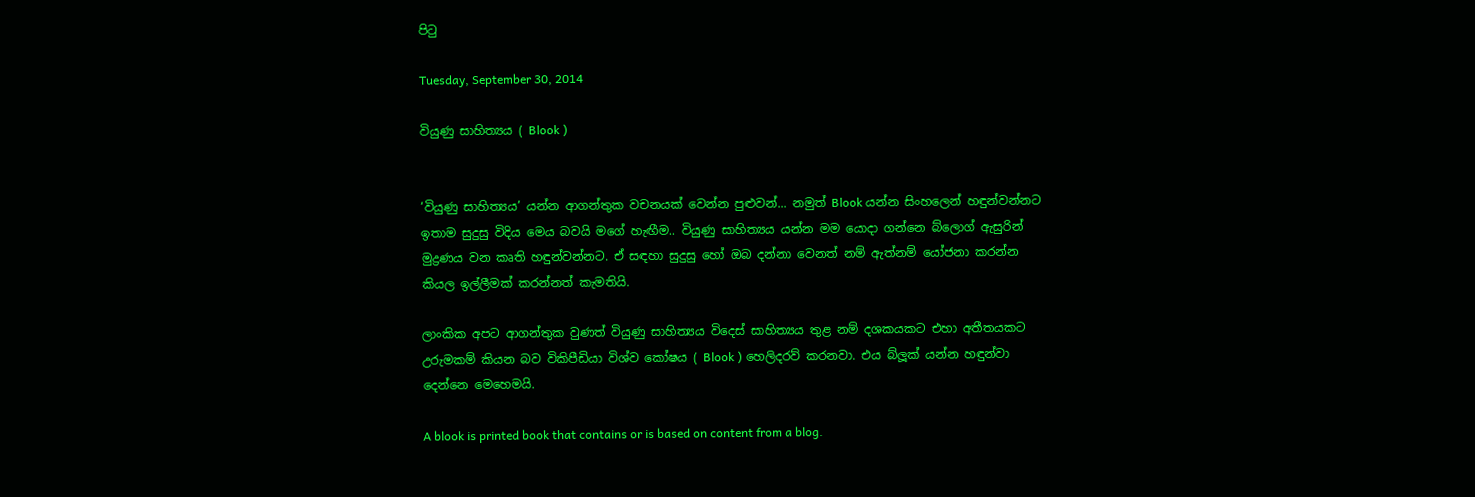පිටු

Tuesday, September 30, 2014

වියුණු සාහිත්‍යය ( Blook )


‘වියුණු සාහිත්‍යය’ යන්න ආගන්තුක වචනයක් වෙන්න පුළුවන්... නමුත් Blook යන්න සිංහලෙන් හඳුන්වන්නට ඉතාම සුදුසු විදිය මෙය බවයි මගේ හැඟීම.. වියුණු සාහිත්‍යය යන්න මම යොදා ගන්නෙ බ්ලොග් ඇසුරින් මුද්‍රණය වන කෘති හඳුන්වන්නට. ඒ සඳහා සුදුසු හෝ ඔබ දන්නා වෙනත් නම් ඇත්නම් යෝජනා කරන්න කියල ඉල්ලීමක් කරන්නත් කැමතියි.

ලාංකික අපට ආගන්තුක වුණත් වියුණු සාහිත්‍යය විදෙස් සාහිත්‍යය තුළ නම් දශකයකට එහා අතීතයකට උරුමකම් කියන බව විකිපීඩියා විශ්ව කෝෂය ( Blook ) හෙලිදරව් කරනවා. එය බ්ලූක් යන්න හඳුන්වා දෙන්නෙ මෙහෙමයි.

A blook is printed book that contains or is based on content from a blog.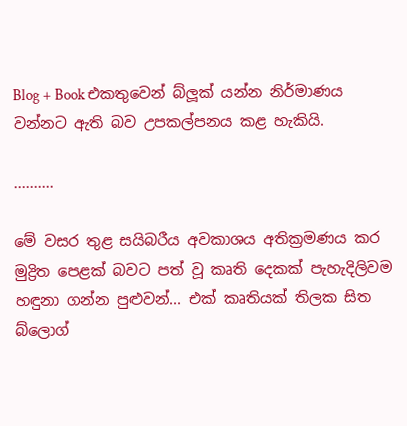Blog + Book එකතුවෙන් බ්ලූක් යන්න නිර්මාණය වන්නට ඇති බව උපකල්පනය කළ හැකියි.

..........

මේ වසර තුළ සයිබරීය අවකාශය අතික්‍රමණය කර මුද්‍රිත පෙළක් බවට පත් වූ කෘති දෙකක් පැහැදිලිවම හඳුනා ගන්න පුළුවන්... එක් කෘතියක් තිලක සිත බ්ලොග්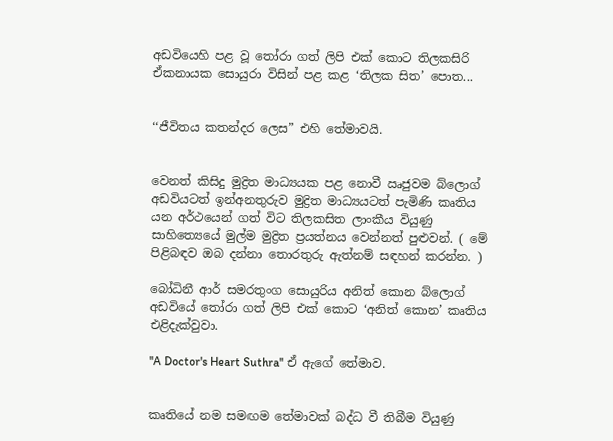අඩවියෙහි පළ වූ තෝරා ගත් ලිපි එක් කොට තිලකසිරි ඒකනායක සොයුරා විසින් පළ කළ ‘තිලක සිත’ පොත...


‘‘ජීවිතය කතන්දර ලෙස” එහි තේමාවයි.


වෙනත් කිසිදු මුද්‍රිත මාධ්‍යයක පළ නොවී ඍජුවම බ්ලොග් අඩවියටත් ඉන්අනතුරුව මුද්‍රිත මාධ්‍යයටත් පැමිණි කෘතිය යන අර්ථයෙන් ගත් විට තිලකසිත ලාංකීය වියුණු සාහිත්‍යෙයේ මුල්ම මුද්‍රිත ප්‍රයත්නය වෙන්නත් පුළුවන්. ( මේ පිළිබඳව ඔබ දන්නා තොරතුරු ඇත්නම් සඳහන් කරන්න. )

බෝධිනී ආර් සමරතුංග සොයුරිය අනිත් කොන බ්ලොග් අඩවියේ තෝරා ගත් ලිපි එක් කොට ‘අනිත් කොන’ කෘතිය එළිදැක්වුවා.

''A Doctor's Heart Suthra'' ඒ ඇගේ තේමාව.


කෘතියේ නම සමඟම තේමාවක් බද්ධ වී තිබීම වියුණු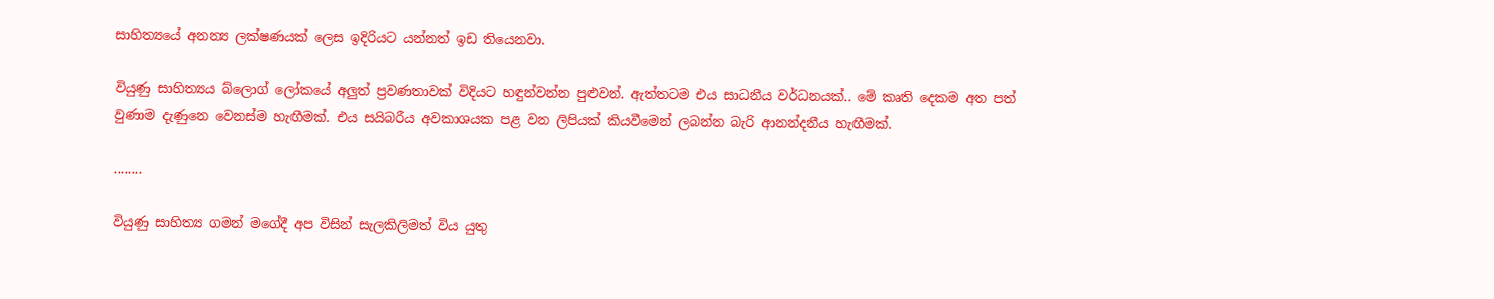සාහිත්‍යයේ අනන්‍ය ලක්ෂණයක් ලෙස ඉදිරියට යන්නත් ඉඩ තියෙනවා.

වියුණු සාහිත්‍යය බ්ලොග් ලෝකයේ අලුත් ප්‍රවණතාවක් විදියට හඳුන්වන්න පුළුවන්. ඇත්තටම එය සාධනීය වර්ධනයක්.. මේ කෘති දෙකම අත පත් වුණාම දැණුනෙ වෙනස්ම හැඟීමක්. එය සයිබරීය අවකාශයක පළ වන ලිපියක් කියවීමෙන් ලබන්න බැරි ආනන්දනීය හැඟීමක්.

........

වියුණු සාහිත්‍ය ගමන් මගේදී අප විසින් සැලකිලිමත් විය යුතු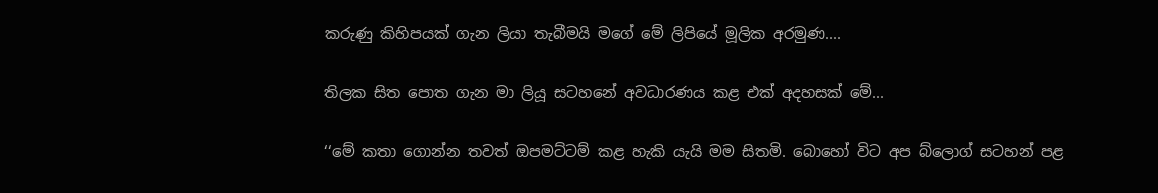කරුණු කිහිපයක් ගැන ලියා තැබීමයි මගේ මේ ලිපියේ මූලික අරමුණ....

තිලක සිත පොත ගැන මා ලියූ සටහනේ අවධාරණය කළ එක් අදහසක් මේ...

‘‘මේ කතා ගොන්න තවත් ඔපමට්ටම් කළ හැකි යැයි මම සිතමි. බොහෝ විට අප බ්ලොග් සටහන් පළ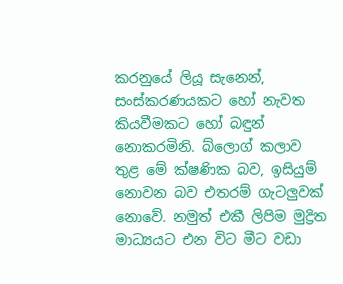කරනුයේ ලියූ ‍සැනෙන්, සංස්කරණයකට හෝ නැවත කියවීමකට හෝ බඳුන් නොකරමිනි. බ්ලොග් කලාව තුළ මේ ක්ෂණික බව, ඉසියුම් නොවන බව එතරම් ගැටලුවක් නොවේ. නමුත් එකී ලිපිම මුද්‍රිත මාධ්‍යයට එන විට මීට වඩා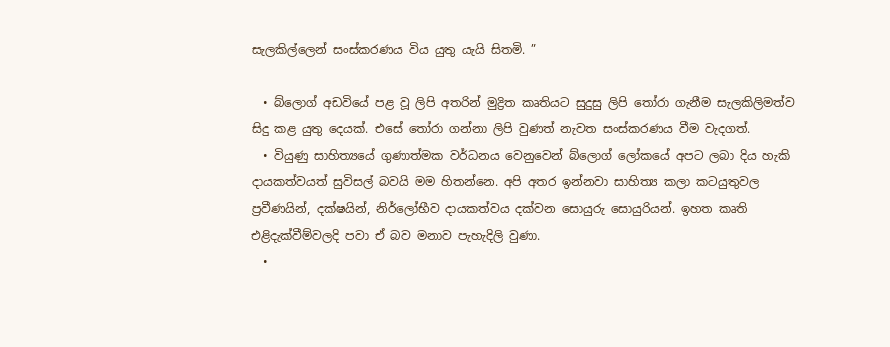සැලකිල්ලෙන් සංස්කරණය විය යුතු යැයි සිතමි. ”

  • බ්ලොග් අඩවියේ පළ වූ ලිපි අතරින් මුද්‍රිත කෘතියට සුදුසු ලිපි තෝරා ගැනීම සැලකිලිමත්ව සිදු කළ යුතු දෙයක්. එසේ තෝරා ගන්නා ලිපි වුණත් නැවත සංස්කරණය වීම වැදගත්.
  • වියුණු සාහිත්‍යයේ ගුණාත්මක වර්ධනය වෙනුවෙන් බ්ලොග් ලෝකයේ අපට ලබා දිය හැකි දායකත්වයත් සුවිසල් බවයි මම හිතන්නෙ. අපි අතර ඉන්නවා සාහිත්‍ය කලා කටයුතුවල ප්‍රවීණයින්, දක්ෂයින්, නිර්ලෝභීව දායකත්වය දක්වන සොයුරු සොයුරියන්. ඉහත කෘති එළිදැක්වීම්වලදි පවා ඒ බව මනාව පැහැදිලි වුණා.
  •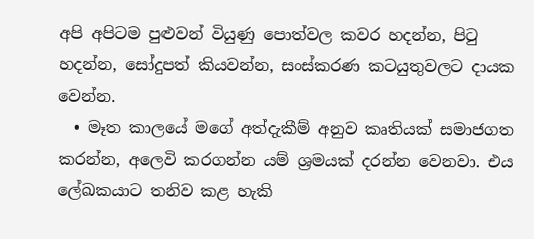අපි අපිටම පුළුවන් වියුණු පොත්වල කවර හදන්න, පිටු හදන්න, සෝදුපත් කියවන්න, සංස්කරණ කටයුතුවලට දායක වෙන්න.
  • මෑත කාලයේ මගේ අත්දැකීම් අනුව කෘතියක් සමාජගත කරන්න, අලෙවි කරගන්න යම් ශ්‍රමයක් දරන්න වෙනවා. එය ලේඛකයාට තනිව කළ හැකි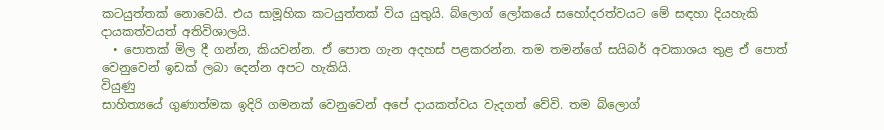කටයුත්තක් නොවෙයි. එය සාමූහික කටයුත්තක් විය යුතුයි. බ්ලොග් ලෝකයේ සහෝදරත්වයට මේ සඳහා දියහැකි දායකත්වයත් අතිවිශාලයි.
  • පොතක් මිල දී ගන්න, කියවන්න. ඒ පොත ගැන අදහස් පළකරන්න. තම තමන්ගේ සයිබර් අවකාශය තුළ ඒ පොත් වෙනුවෙන් ඉඩක් ලබා දෙන්න අපට හැකියි.
වියුණු
සාහිත්‍යයේ ගුණාත්මක ඉදිරි ගමනක් වෙනුවෙන් අපේ දායකත්වය වැදගත් වේවි. තම බ්ලොග්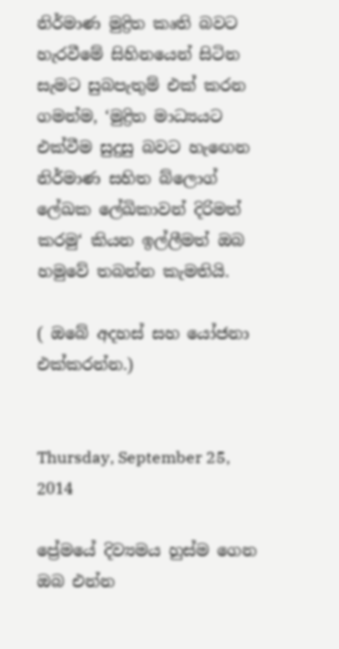නිර්මාණ මුද්‍රිත කෘති බවට හැරවීමේ සිහිනයෙන් සිටින සැමට සුබපැතුම් එක් කරන ගමන්ම, ‘මුද්‍රිත මාධ්‍යයට එක්වීම සුදුසු බවට හැඟෙන නිර්මාණ සහිත බ්ලොග් ලේඛක ලේඛිකාවන් දිරිමත් කරමු‘ කියන ඉල්ලීමත් ඔබ හමුවේ තබන්න කැමතියි.

( ඔබේ අදහස් සහ යෝජනා එක්කරන්න.)


Thursday, September 25, 2014

ප්‍රේමයේ දිව්‍යමය හුස්ම ගෙන ඔබ එන්න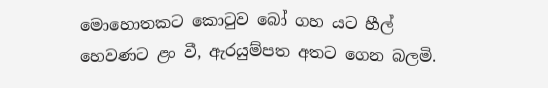මොහොතකට කොටුව බෝ ගහ යට හීල් හෙවණට ළං වී, ඇරයුම්පත අතට ගෙන බලමි.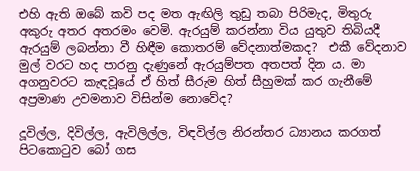එහි ඇති ඔබේ කවි පද මත ඇඟිලි තුඩු තබා පිරිමැද, මිතුරු අකුරු අතර අතරමං වෙමි. ඇරයුම් කරන්නා විය යුතුව තිබියදී ඇරයුම් ලබන්නා වී හිඳීම කොතරම් වේදනාත්මකද?  එකී වේදනාව මුල් වරට හද පාරනු දැණුනේ ඇරයුම්පත අතපත් දින ය. මා අගනුවරට කැඳවූයේ ඒ හිත් සීරුම හිත් සීහුමක් කර ගැනීමේ අප්‍රමාණ උවමනාව විසින්ම නොවේද?

දූවිල්ල, දිවිල්ල, ඇවිලිල්ල, විඳවිල්ල නිරන්තර ධ්‍යානය කරගත් පිටකොටුව බෝ ගස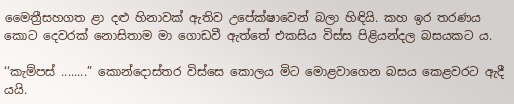මෛත්‍රීසහගත ළා දළු හිනාවක් ඇතිව උපේක්ෂාවෙන් බලා හිඳියි. කහ ඉර තරණය කොට දෙවරක් නොසිතාම මා ගොඩවී ඇත්තේ එකසිය විස්ස පිළියන්දල බසයකට ය.

‘‘කැම්පස් ........” කොන්දොස්තර විස්සෙ කොලය මිට මොළවාගෙන බසය කෙළවරට ඇදී යයි.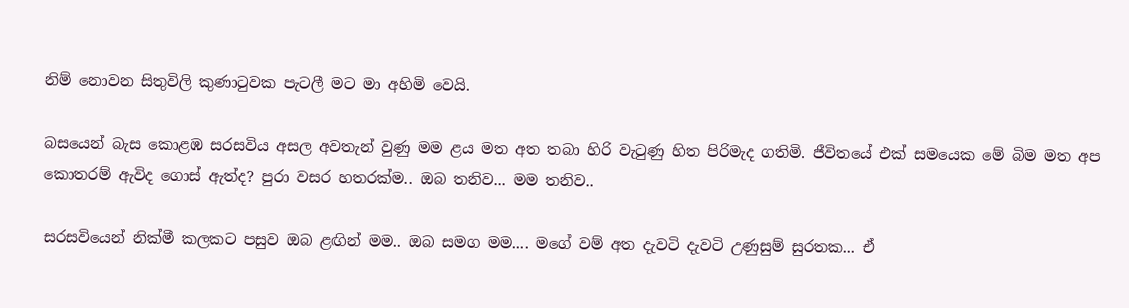නිම් නොවන සිතුවිලි කුණාටුවක පැටලී මට මා අහිමි වෙයි.

බසයෙන් බැස කොළඹ සරසවිය අසල අවතැන් වුණු මම ළය මත අත තබා හිරි වැටුණු හිත පිරිමැද ගතිමි. ජීවිතයේ එක් සමයෙක මේ බිම මත අප කොතරම් ඇවිද ගොස් ඇත්ද? පුරා වසර හතරක්ම.. ඔබ තනිව... මම තනිව..

සරසවියෙන් නික්මී කලකට පසුව ඔබ ළඟින් මම.. ඔබ සමග මම.... මගේ වම් අත දැවටි දැවටි උණුසුම් සුරතක... ඒ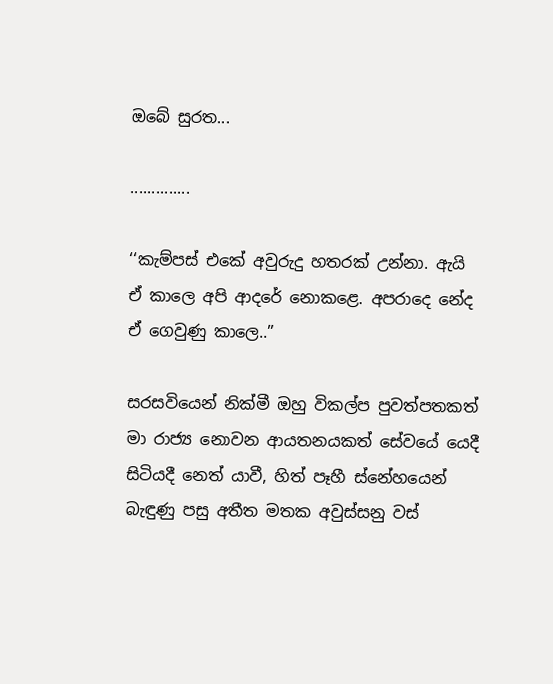ඔබේ සුරත...

..............

‘‘කැම්පස් එකේ අවුරුදු හතරක් උන්නා. ඇයි ඒ කාලෙ අපි ආදරේ නොකළෙ. අපරාදෙ නේද ඒ ගෙවුණු කාලෙ..”

සරසවියෙන් නික්මී ඔහු විකල්ප පුවත්පතකත් මා රාජ්‍ය නොවන ආයතනයකත් සේවයේ යෙදී සිටියදී නෙත් යාවී, හිත් පෑහී ස්නේහයෙන් බැඳුණු පසු අතීත මතක අවුස්සනු වස්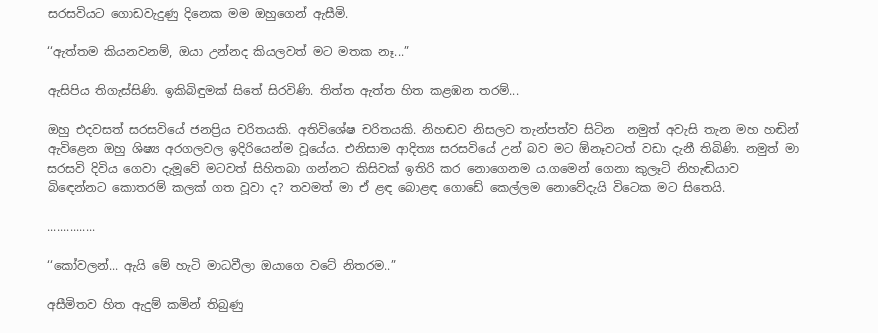සරසවියට ගොඩවැදුණු දිනෙක මම ඔහුගෙන් ඇසීමි.

‘‘ඇත්තම කියනවනම්, ඔයා උන්නද කියලවත් මට මතක නෑ...”

ඇසිපිය තිගැස්සිණි. ඉකිබිඳුමක් සිතේ සිරවිණි. තිත්ත ඇත්ත හිත කළඹන තරම්...

ඔහු එදවසත් සරසවියේ ජනප්‍රිය චරිතයකි. අතිවිශේෂ චරිතයකි. නිහඬව නිසලව තැන්පත්ව සිටින  නමුත් අවැසි තැන මහ හඬින් ඇවිළෙන ඔහු ශිෂ්‍ය අරගලවල ඉදිරියෙන්ම වූයේය. එනිසාම ආදිත්‍ය සරසවියේ උන් බව මට ඕනෑවටත් වඩා දැනී තිබිණි. නමුත් මා සරසවි දිවිය ගෙවා දැමූවේ මටවත් සිහිතබා ගන්නට කිසිවක් ඉතිරි කර නොගෙනම ය.ගමෙන් ගෙනා කුලෑටි නිහැඬියාව බිඳෙන්නට කොතරම් කලක් ගත වූවා ද? තවමත් මා ඒ ළඳ බොළඳ ගොඩේ කෙල්ලම නොවේදැයි විටෙක මට සිතෙයි.

...............

‘‘කෝවලන්... ඇයි මේ හැටි මාධවීලා ඔයාගෙ වටේ නිතරම..”

අසීමිතව හිත ඇදුම් කමින් තිබුණු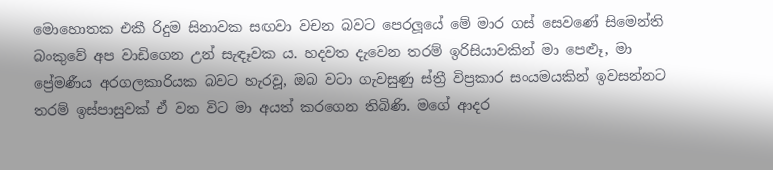මොහොතක එකී රිදුම සිනාවක සඟවා වචන බවට පෙරලූයේ මේ මාර ගස් සෙවණේ සිමෙන්ති බංකුවේ අප වාඩිගෙන උන් සැඳෑවක ය. හදවත දැවෙන තරම් ඉරිසියාවකින් මා පෙළූ, මා ප්‍රේමණීය අරගලකාරියක බවට හැරවූ, ඔබ වටා ගැවසුණු ස්ත්‍රී විප්‍රකාර සංයමයකින් ඉවසන්නට තරම් ඉස්පාසුවක් ඒ වන විට මා අයත් කරගෙන තිබිණි. මගේ ආදර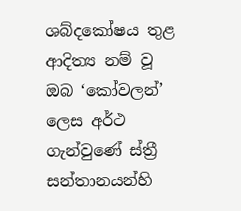ශබ්දකෝෂය තුළ ආදිත්‍ය නම් වූ ඔබ ‘කෝවලන්’ ලෙස අර්ථ ගැන්වුණේ ස්ත්‍රී සන්තානයන්හි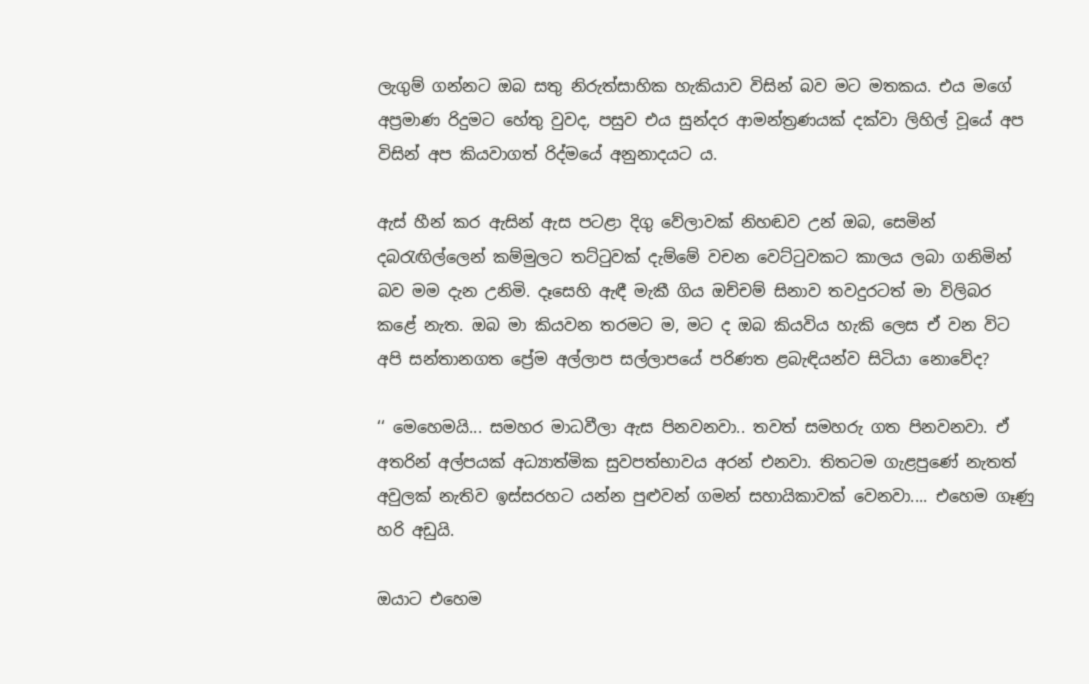ලැගුම් ගන්නට ඔබ සතු නිරුත්සාහික හැකියාව විසින් බව මට මතකය. එය මගේ අප්‍රමාණ රිදුමට හේතු වුවද, පසුව එය සුන්දර ආමන්ත්‍රණයක් දක්වා ලිහිල් වූයේ අප විසින් අප කියවාගත් රිද්මයේ අනුනාදයට ය.

ඇස් හීන් කර ඇසින් ඇස පටළා දිගු වේලාවක් නිහඬව උන් ඔබ, සෙමින් දබරැඟිල්ලෙන් කම්මුලට තට්ටුවක් දැම්මේ වචන වෙට්ටුවකට කාලය ලබා ගනිමින් බව මම දැන උනිමි. දෑසෙහි ඇඳී මැකී ගිය ඔච්චම් සිනාව තවදුරටත් මා විලිබර කළේ නැත. ඔබ මා කියවන තරමට ම, මට ද ඔබ කියවිය හැකි ලෙස ඒ වන විට අපි සන්තානගත ප්‍රේම අල්ලාප සල්ලාපයේ පරිණත ළබැඳියන්ව සිටියා නොවේද?

‘‘ මෙහෙමයි... සමහර මාධවීලා ඇස පිනවනවා.. තවත් සමහරු ගත පිනවනවා. ඒ අතරින් අල්පයක් අධ්‍යාත්මික සුවපත්භාවය අරන් එනවා. තිතටම ගැළපුණේ නැතත් අවුලක් නැතිව ඉස්සරහට යන්න පුළුවන් ගමන් සහායිකාවක් වෙනවා.... එහෙම ගෑණු හරි අඩුයි.

ඔයාට එහෙම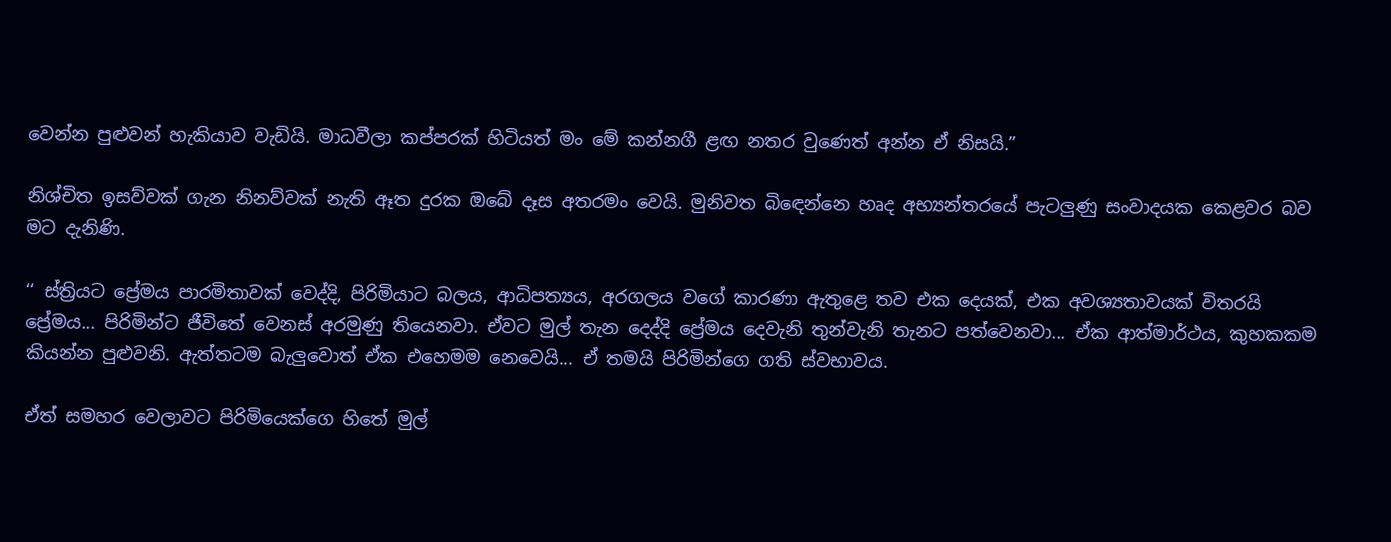වෙන්න පුළුවන් හැකියාව වැඩියි. මාධවීලා කප්පරක් හිටියත් මං මේ කන්නගී ළඟ නතර වුණෙත් අන්න ඒ නිසයි.”

නිශ්චිත ඉසව්වක් ගැන නිනව්වක් නැති ඈත දුරක ඔබේ දෑස අතරමං වෙයි. මුනිවත බිඳෙන්නෙ හෘද අභ්‍යන්තරයේ පැටලුණු සංවාදයක කෙළවර බව මට දැනිණි.

‘‘ ස්ත්‍රියට ප්‍රේමය පාරමිතාවක් වෙද්දි, පිරිමියාට බලය, ආධිපත්‍යය, අරගලය වගේ කාරණා ඇතුළෙ තව එක දෙයක්, එක අවශ්‍යතාවයක් විතරයි ප්‍රේමය... පිරිමින්ට ජීවිතේ වෙනස් අරමුණු තියෙනවා. ඒවට මුල් තැන දෙද්දි ප්‍රේමය දෙවැනි තුන්වැනි තැනට පත්වෙනවා... ඒක ආත්මාර්ථය, කුහකකම කියන්න පුළුවනි. ඇත්තටම බැලුවොත් ඒක එහෙමම නෙවෙයි... ඒ තමයි පිරිමින්ගෙ ගති ස්වභාවය.

ඒත් සමහර වෙලාවට පිරිමියෙක්ගෙ හිතේ මුල්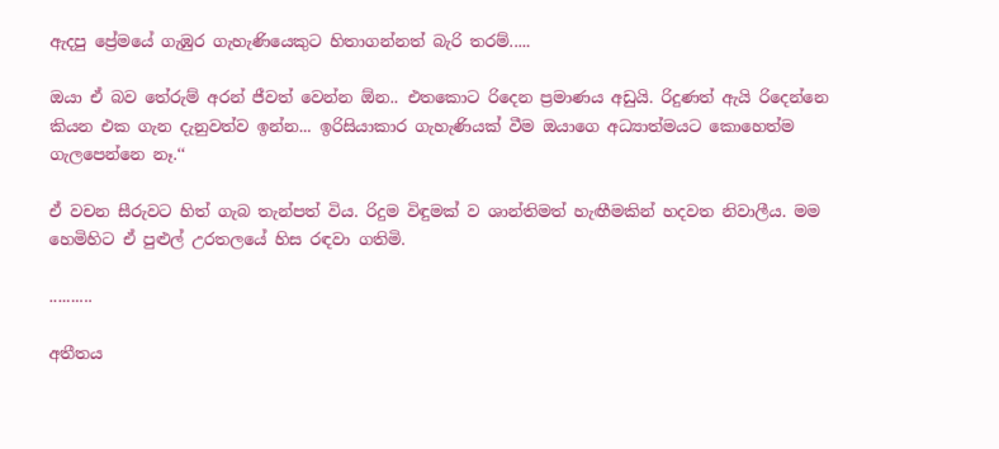ඇදපු ප්‍රේමයේ ගැඹුර ගැහැණියෙකුට හිතාගන්නත් බැරි තරම්.....

ඔයා ඒ බව තේරුම් අරන් ජීවත් වෙන්න ඕන.. එතකොට රිදෙන ප්‍රමාණය අඩුයි. රිදුණත් ඇයි රිදෙන්නෙ කියන එක ගැන දැනුවත්ව ඉන්න... ඉරිසියාකාර ගැහැණියක් වීම ඔයාගෙ අධ්‍යාත්මයට කොහෙත්ම ගැලපෙන්නෙ නෑ.‘‘

ඒ වචන සීරුවට හිත් ගැබ තැන්පත් විය. රිදුම විඳුමක් ව ශාන්තිමත් හැඟීමකින් හදවත නිවාලීය. මම හෙමිහිට ඒ පුළුල් උරතලයේ හිස රඳවා ගතිමි.

..........

අතීතය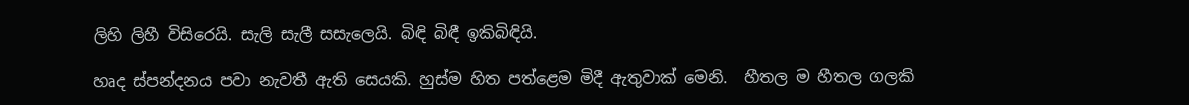ලිහි ලිහී විසිරෙයි. සැලි සැලී සසැලෙයි. බිඳි බිඳී ඉකිබිඳියි.

හෘද ස්පන්දනය පවා නැවතී ඇති සෙයකි. හුස්ම හිත පත්ළෙම මිදී ඇතුවාක් මෙනි.  හීතල ම හීතල ගලකි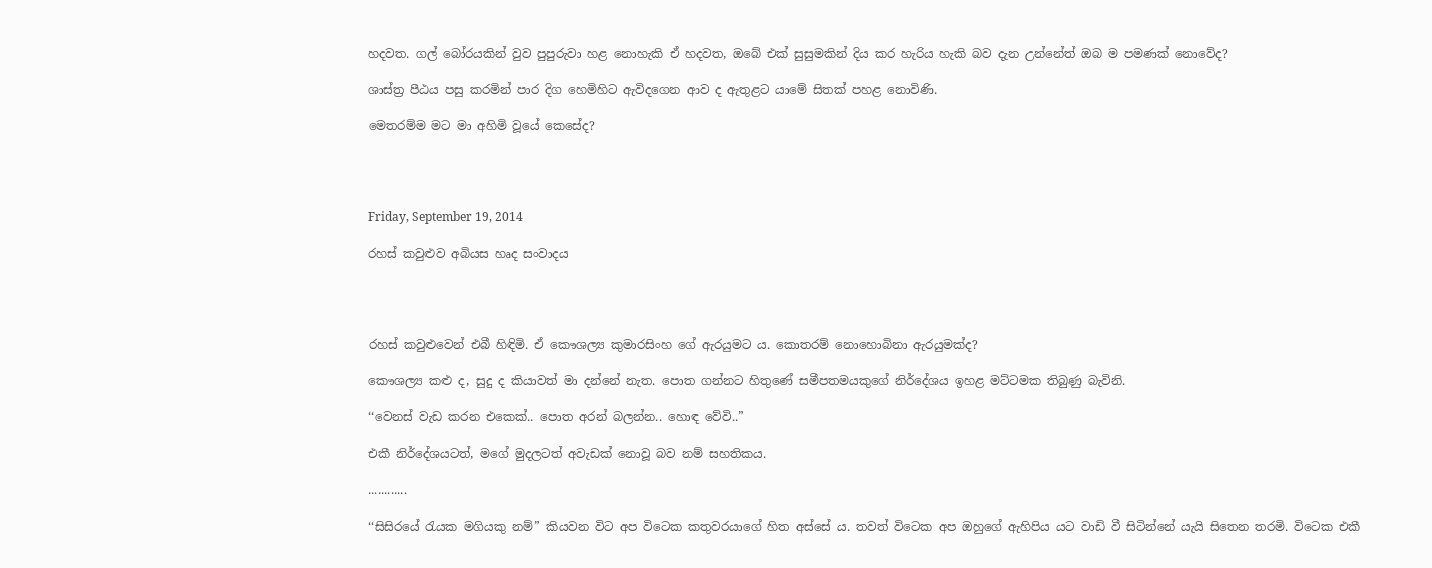හදවත. ගල් බෝරයකින් වුව පුපුරුවා හළ නොහැකි ඒ හදවත, ඔබේ එක් සුසුමකින් දිය කර හැරිය හැකි බව දැන උන්නේත් ඔබ ම පමණක් නොවේද?

ශාස්ත්‍ර පීඨය පසු කරමින් පාර දිග හෙමිහිට ඇවිදගෙන ආව ද ඇතුළට යාමේ සිතක් පහළ නොවිණි.

මෙතරම්ම මට මා අහිමි වූයේ කෙසේද?




Friday, September 19, 2014

රහස් කවුළුව අබියස හෘද සංවාදය




රහස් කවුළුවෙන් එබී හිඳිමි. ඒ කෞශල්‍ය කුමාරසිංහ ගේ ඇරයුමට ය. කොතරම් නොහොබිනා ඇරයුමක්ද?

කෞශල්‍ය කළු ද, සුදු ද කියාවත් මා දන්නේ නැත. පොත ගන්නට හිතුණේ සමීපතමයකුගේ නිර්දේශය ඉහළ මට්ටමක තිබුණු බැවිනි.

‘‘වෙනස් වැඩ කරන එකෙක්.. පොත අරන් බලන්න.. හොඳ වේවි..”

එකී නිර්දේශයටත්, මගේ මුදලටත් අවැඩක් නොවූ බව නම් සහතිකය.

............

‘‘සිසිරයේ රැයක මගියකු නම්” කියවන විට අප විටෙක කතුවරයාගේ හිත අස්සේ ය. තවත් විටෙක අප ඔහුගේ ඇහිපිය යට වාඩි වී සිටින්නේ යැයි සිතෙන තරමි. විටෙක එකී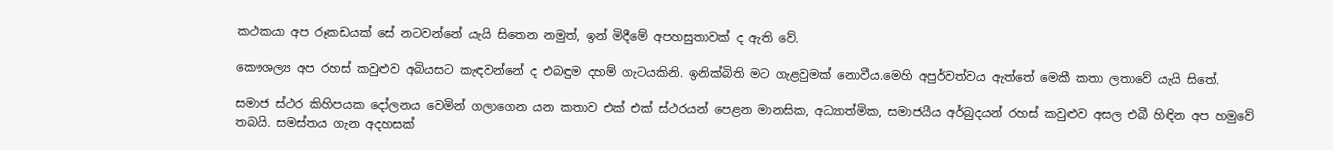කථකයා අප රූකඩයක් සේ නටවන්නේ යැයි සිතෙන නමුත්, ඉන් මිදීමේ අපහසුතාවක් ද ඇති වේ.

කෞශල්‍ය අප රහස් කවුළුව අබියසට කැඳවන්නේ ද එබඳුම දහම් ගැටයකිනි. ඉනික්බිති මට ගැළවුමක් නොවීය.මෙහි අපුර්වත්වය ඇත්තේ මෙකී කතා ලතාවේ යැයි සිතේ.

සමාජ ස්ථර කිහිපයක දෝලනය වෙමින් ගලාගෙන යන කතාව එක් එක් ස්ථරයන් පෙළන මානසික, අධ්‍යාත්මික, සමාජයීය අර්බුදයන් රහස් කවුළුව අසල එබී හිඳින අප හමුවේ තබයි. සමස්තය ගැන අදහසක්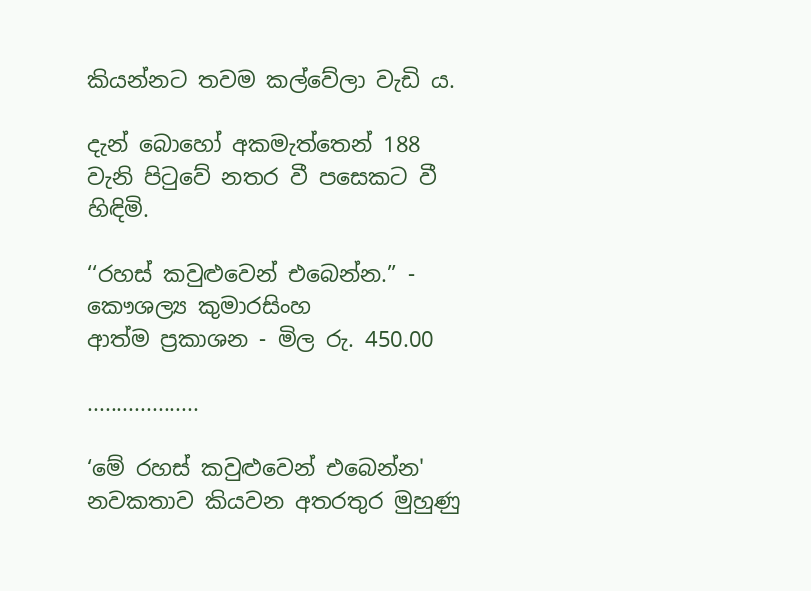කියන්නට තවම කල්වේලා වැඩි ය.

දැන් බොහෝ අකමැත්තෙන් 188 වැනි පිටුවේ නතර වී පසෙකට වී හිඳිමි.

‘‘රහස් කවුළුවෙන් එබෙන්න.” - කෞශල්‍ය කුමාරසිංහ
ආත්ම ප්‍රකාශන - මිල රු. 450.00

...................

‘මේ රහස් කවුළුවෙන් එබෙන්න' නවකතාව කියවන අතරතුර මුහුණු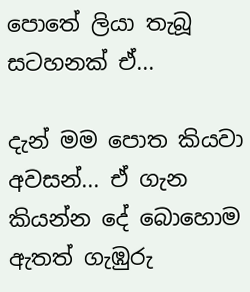පොතේ ලියා තැබූ සටහනක් ඒ...

දැන් මම පොත කියවා අවසන්... ඒ ගැන කියන්න දේ බොහොම ඇතත් ගැඹුරු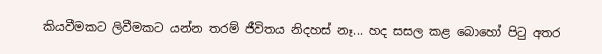කියවීමකට ලිවීමකට යන්න තරම් ජීවිතය නිදහස් නෑ... හද සසල කළ බොහෝ පිටු අතර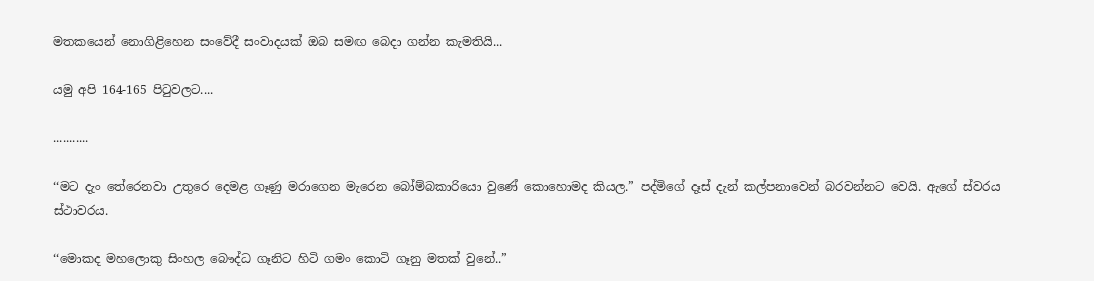මතකයෙන් නොගිළිහෙන සංවේදී සංවාදයක් ඔබ සමඟ බෙදා ගන්න කැමතියි...

යමු අපි 164-165 පිටුවලට....

...........

‘‘මට දැං තේරෙනවා උතුරෙ දෙමළ ගෑණු මරාගෙන මැරෙන බෝම්බකාරියො වුණේ කොහොමද කියල.” පද්මිගේ දෑස් දැන් කල්පනාවෙන් බරවන්නට වෙයි. ඇගේ ස්වරය ස්ථාවරය.

‘‘මොකද මහලොකු සිංහල බෞද්ධ ගෑනිට හිටි ගමං කොටි ගෑනු මතක් වුනේ..”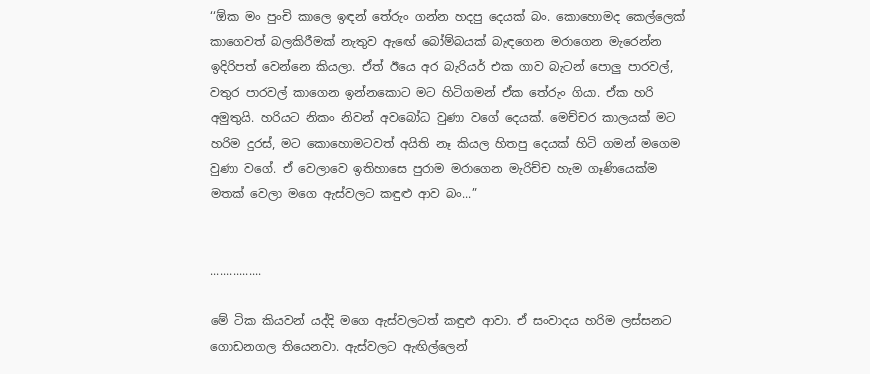‘‘ඕක මං පුංචි කාලෙ ඉඳන් තේරුං ගන්න හදපු දෙයක් බං. කොහොමද කෙල්ලෙක් කාගෙවත් බලකිරීමක් නැතුව ඇඟේ බෝම්බයක් බැඳගෙන මරාගෙන මැරෙන්න ඉදිරිපත් වෙන්නෙ කියලා. ඒත් ඊයෙ අර බැරියර් එක ගාව බැටන් පොලු පාරවල්, වතුර පාරවල් කාගෙන ඉන්නකොට මට හිටිගමන් ඒක තේරුං ගියා. ඒක හරි අමුතුයි. හරියට නිකං නිවන් අවබෝධ වුණා වගේ දෙයක්. මෙච්චර කාලයක් මට හරිම දුරස්, මට කොහොමටවත් අයිති නෑ කියල හිතපු දෙයක් හිටි ගමන් මගෙම වුණා වගේ. ඒ වෙලාවෙ ඉතිහාසෙ පුරාම මරාගෙන මැරිච්ච හැම ගෑණියෙක්ම මතක් වෙලා මගෙ ඇස්වලට කඳුළු ආව බං...”


................

මේ ටික කියවන් යද්දි මගෙ ඇස්වලටත් කඳුළු ආවා. ඒ සංවාදය හරිම ලස්සනට ගොඩනගල තියෙනවා. ඇස්වලට ඇඟිල්ලෙන්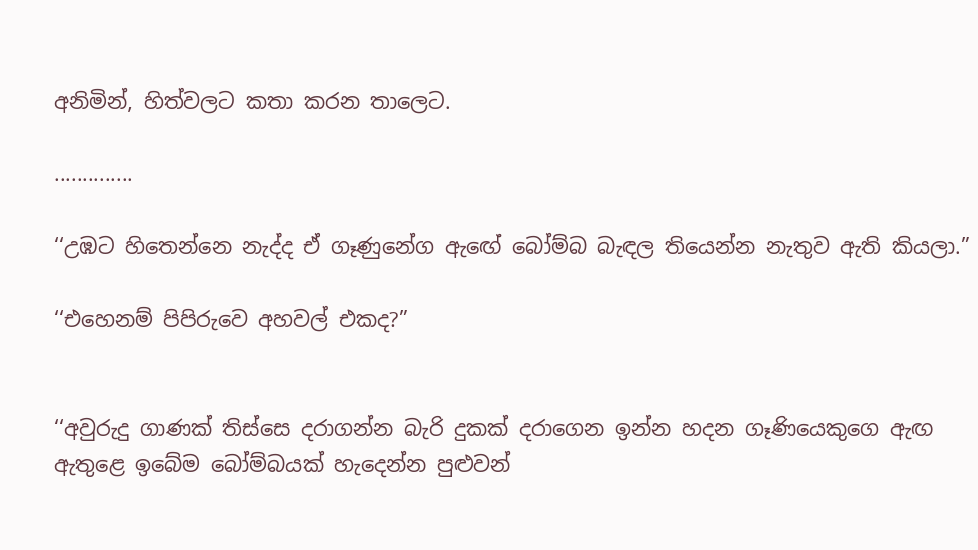අනිමින්, හිත්වලට කතා කරන තාලෙට.

..............

‘‘උඹට හිතෙන්නෙ නැද්ද ඒ ගෑණුනේග ඇඟේ බෝම්බ බැඳල තියෙන්න නැතුව ඇති කියලා.”

‘‘එහෙනම් පිපිරුවෙ අහවල් එකද?”


‘‘අවුරුදු ගාණක් තිස්සෙ දරාගන්න බැරි දුකක් දරාගෙන ඉන්න හදන ගෑණියෙකුගෙ ඇඟ ඇතුළෙ ඉබේම බෝම්බයක් හැදෙන්න පුළුවන්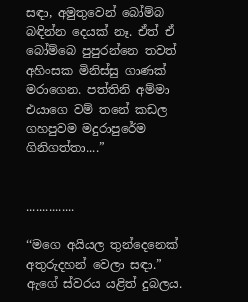සඳා, අමුතුවෙන් බෝම්බ බඳින්න දෙයක් නෑ. ඒත් ඒ බෝම්බෙ පුපුරන්නෙ තවත් අහිංසක මිනිස්සු ගාණක් මරාගෙන. පත්තිනි අම්මා එයාගෙ වම් තනේ කඩල ගහපුවම මදුරාපුරේම ගිනිගත්තා....”


...............

‘‘මගෙ අයියල තුන්දෙනෙක් අතුරුදහන් වෙලා සඳා.” ඇගේ ස්වරය යළිත් දුබලය.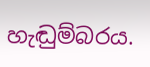හැඬුම්බරය.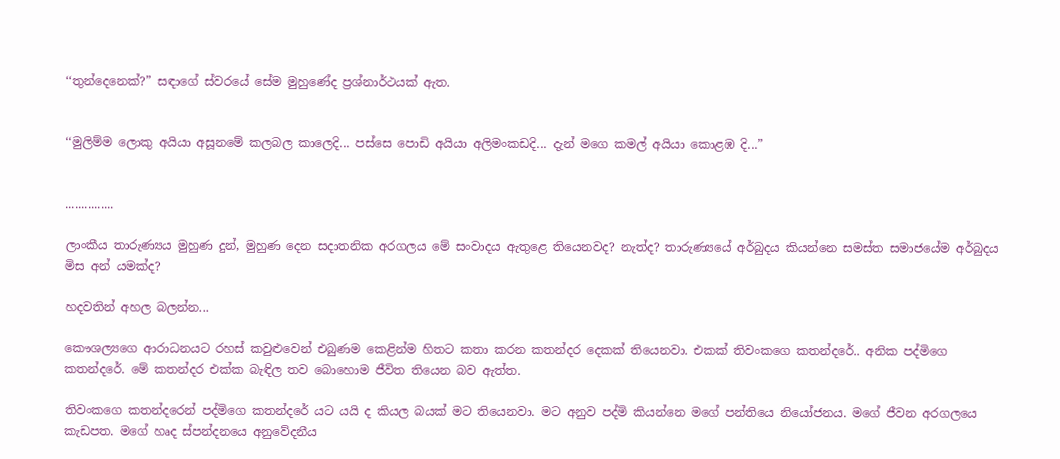‘‘තුන්දෙනෙක්?” සඳාගේ ස්වරයේ සේම මුහුණේද ප්‍රශ්නාර්ථයක් ඇත.


‘‘මුලිම්ම ලොකු අයියා අසූනමේ කලබල කාලෙදි... පස්සෙ පොඩි අයියා අලිමංකඩදි... දැන් මගෙ කමල් අයියා කොළඹ දි...”


...............

ලාංකීය තාරුණ්‍යය මුහුණ දුන්, මුහුණ දෙන සදාතනික අරගලය මේ සංවාදය ඇතුළෙ තියෙනවද? නැත්ද? තාරුණ්‍යයේ අර්බුදය කියන්නෙ සමස්ත සමාජයේම අර්බුදය මිස අන් යමක්ද?

හදවතින් අහල බලන්න...

කෞශල්‍යගෙ ආරාධනයට රහස් කවුළුවෙන් එබුණම කෙළින්ම හිතට කතා කරන කතන්දර දෙකක් තියෙනවා. එකක් තිවංකගෙ කතන්දරේ.. අනික පද්මිගෙ කතන්දරේ. මේ කතන්දර එක්ක බැඳිල තව බොහොම ජීවිත තියෙන බව ඇත්ත.

තිවංකගෙ කතන්දරෙන් පද්මිගෙ කතන්දරේ යට යයි ද කියල බයක් මට තියෙනවා. මට අනුව පද්මි කියන්නෙ මගේ පන්තියෙ නියෝජනය. මගේ ජීවන අරගලයෙ කැඩපත‍. මගේ හෘද ස්පන්දනයෙ අනුවේදනීය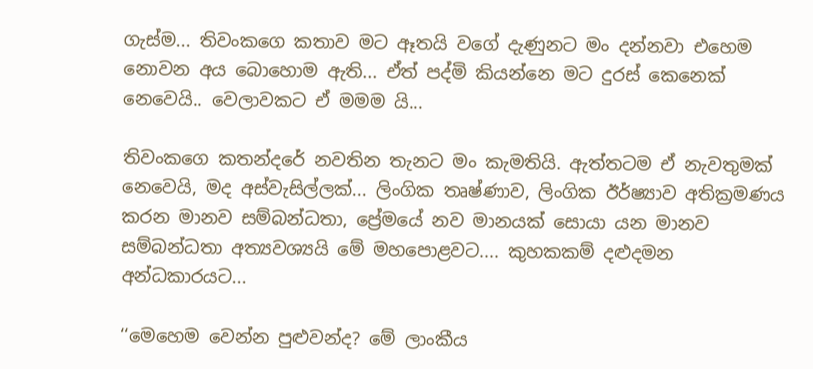ගැස්ම... තිවංකගෙ කතාව මට ඈතයි වගේ දැණුනට මං දන්නවා එහෙම නොවන අය බොහොම ඇති... ඒත් පද්මි කියන්නෙ මට දුරස් කෙනෙක් නෙවෙයි.. වෙලාවකට ඒ මමම යි...

තිවංකගෙ කතන්දරේ නවතින තැනට මං කැමතියි. ඇත්තටම ඒ නැවතුමක් නෙවෙයි, මද අස්වැසිල්ලක්... ලිංගික තෘෂ්ණාව, ලිංගික ඊර්ෂ්‍යාව අතික්‍රමණය කරන මානව සම්බන්ධතා, ප්‍රේමයේ නව මානයක් සොයා යන මානව සම්බන්ධතා අත්‍යවශ්‍යයි මේ මහපොළවට.... කුහකකම් දළුදමන අන්ධකාරයට...

‘‘මෙහෙම වෙන්න පුළුවන්ද? මේ ලාංකීය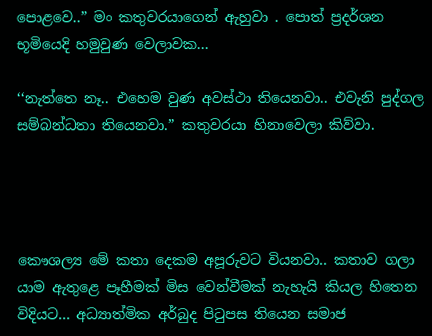පොළවෙ..” මං කතුවරයාගෙන් ඇහුවා . පොත් ප්‍රදර්ශන භූමියෙදි හමුවුණ වෙලාවක...

‘‘නැත්තෙ නෑ.. එහෙම වුණ අවස්ථා තියෙනවා.. එවැනි පුද්ගල සම්බන්ධතා තියෙනවා.” කතුවරයා හිනාවෙලා කිව්වා.




කෞශල්‍ය මේ කතා දෙකම අපූරුවට වියනවා.. කතාව ගලා යාම ඇතුළෙ පෑහීමක් මිස වෙන්වීමක් නැහැයි කියල හිතෙන විදියට... අධ්‍යාත්මික අර්බුද පිටුපස තියෙන සමාජ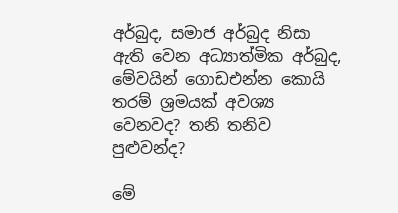අර්බුද, සමාජ අර්බුද නිසා ඇති වෙන අධ්‍යාත්මික අර්බුද, මේවයින් ගොඩඑන්න කොයි තරම් ශ්‍රමයක් අවශ්‍ය වෙනවද? තනි තනිව පුළුවන්ද?

මේ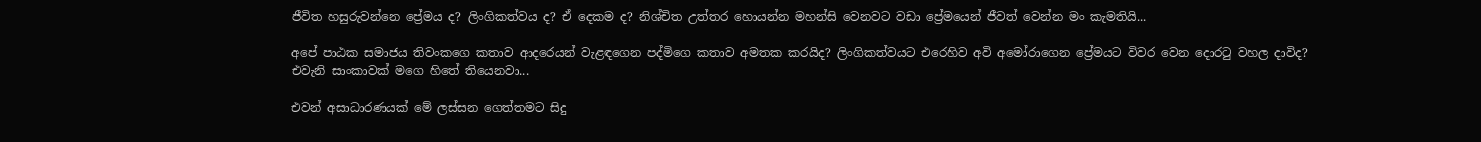ජීවිත හසුරුවන්නෙ ප්‍රේමය ද? ලිංගිකත්වය ද? ඒ දෙකම ද? නිශ්චිත උත්තර හොයන්න මහන්සි වෙනවට වඩා ප්‍රේමයෙන් ජීවත් වෙන්න මං කැමතියි...

අපේ පාඨක සමාජය තිවංකගෙ කතාව ආදරෙයන් වැළඳගෙන පද්මිගෙ කතාව අමතක කරයිද? ලිංගිකත්වයට එරෙහිව අවි අමෝරාගෙන ප්‍රේමයට විවර වෙන දොරටු වහල දාවිද? එවැනි සාංකාවක් මගෙ හිතේ තියෙනවා...

එවන් අසාධාරණයක් මේ ලස්සන ගෙත්තමට සිදු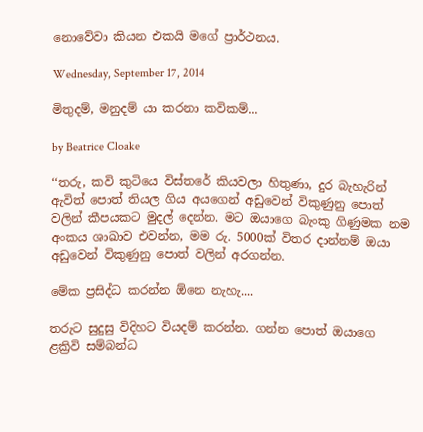නොවේවා කියන එකයි මගේ ප්‍රාර්ථනය.

Wednesday, September 17, 2014

මිතුදම්, මනුදම් යා කරනා කවිකම්...

by Beatrice Cloake

‘‘තරු, කවි කුටියෙ විස්තරේ කියවලා හිතුණා, දුර බැහැරින් ඇවිත් පොත් තියල ගිය අයගෙන් ‍අඩුවෙන් විකුණුනු පොත් වලින් කීපයකට මුදල් දෙන්න. මට ඔයාගෙ බැංකු ගිණුමක නම අංකය ශාඛාව එවන්න, මම රු. 5000ක් විතර දාන්නම් ඔයා අඩුවෙන් විකුණුනු පොත් වලින් අරගන්න.

මේක ප්‍රසිද්ධ කරන්න ඕනෙ නැහැ....

තරුට සුදුසු විදිහට වියදම් කරන්න. ගන්න පොත් ඔයාගෙ ළක්‍රිවි සම්බන්ධ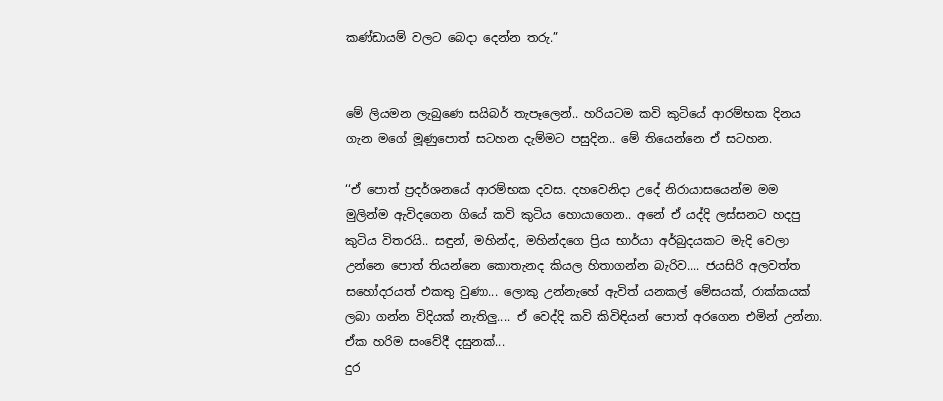කණ්ඩායම් වලට බෙදා දෙන්න තරු.”


මේ ලියමන ලැබුණෙ සයිබර් තැපෑලෙන්.. හරියටම කවි කුටියේ ආරම්භක දිනය ගැන මගේ මූණුපොත් සටහන දැම්මට පසුදින.. මේ තියෙන්නෙ ඒ සටහන.

‘‘ඒ පොත් ප්‍රදර්ශනයේ ආරම්භක දවස. දහවෙනිදා උදේ නිරායාසයෙන්ම මම මුලින්ම ඇවිදගෙන ගියේ කවි කුටිය හොයාගෙන.. අනේ ඒ යද්දි ලස්සනට හදපු කුටිය විතරයි.. සඳුන්, මහින්ද, මහින්දගෙ ප්‍රිය භාර්යා අර්බුදයකට මැදි වෙලා උන්නෙ පොත් තියන්නෙ කොතැනද කියල හිතාගන්න බැරිව.... ජයසිරි අලවත්ත සහෝදරයත් එකතු වුණා... ලොකු උන්නැහේ ඇවිත් යනකල් මේසයක්, රාක්කයක් ලබා ගන්න විදියක් නැතිලු.... ඒ වෙද්දි කවි කිවිඳියන් පොත් අරගෙන එමින් උන්නා. ඒක හරිම සංවේදී දසුනක්...
දුර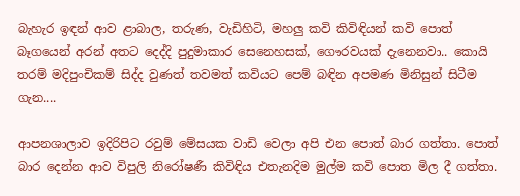බැහැර ඉඳන් ආව ළාබාල, තරුණ, වැඩිහිටි, මහලු කවි කිවිඳියන් කවි පොත් බෑගයෙන් අරන් අතට දෙද්දි පුදුමාකාර සෙනෙහසක්, ගෞරවයක් දැනෙනවා.. කොයි තරම් මදිපුංචිකම් සිද්ද වුණත් තවමත් කවියට පෙම් බඳින අපමණ මිනිසුන් සිටීම ගැන....

ආපනශාලාව ඉදිරිපිට රවුම් මේසයක වාඩි වෙලා අපි එන පොත් බාර ගත්තා. පොත් බාර දෙන්න ආව විපුලි නිරෝෂණී කිවිඳිය එතැනදිම මුල්ම කවි පොත මිල දී ගත්තා.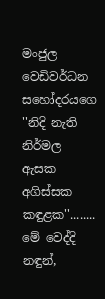මංජුල වෙඩිවර්ධන සහෝදරයගෙ ''නිදි නැති නිර්මල ඇසක අගිස්සක කඳුළක''........
මේ වෙද්දි නඳුන්,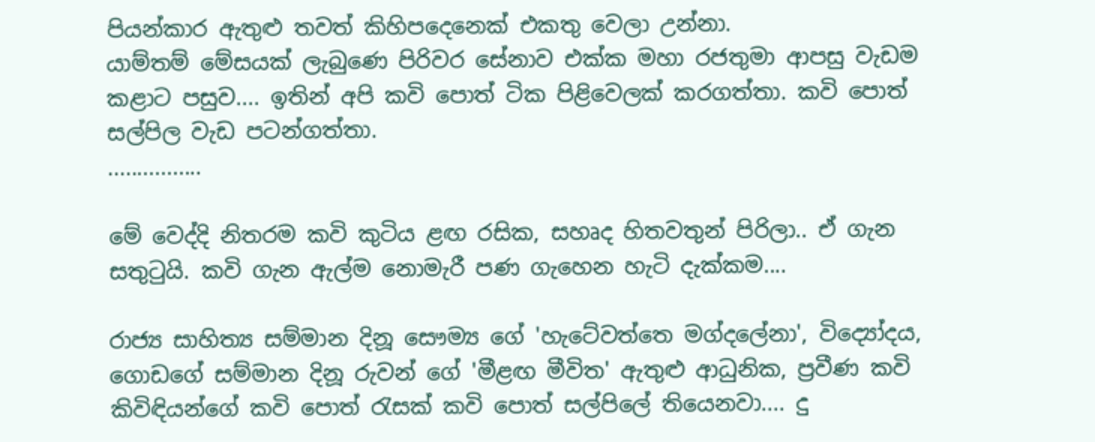පියන්කාර ඇතුළු තවත් කිහිපදෙනෙක් එකතු වෙලා උන්නා.
යාම්තම් මේසයක් ලැබුණෙ පිරිවර සේනාව එක්ක ‍මහා රජතුමා ආපසු වැඩම කළාට පසුව.... ඉතින් අපි කවි පොත් ටික පිළිවෙලක් කරගත්තා. කවි පොත් සල්පිල වැඩ පටන්ගත්තා.
................

මේ වෙද්දි නිතරම කවි කුටිය ළඟ රසික, සහෘද හිතවතුන් පිරිලා.. ඒ ගැන සතුටුයි. කවි ගැන ඇල්ම නොමැරී පණ ගැහෙන හැටි දැක්කම‍‍‍....

රාජ්‍ය සාහිත්‍ය සම්මාන දිනූ සෞම්‍ය ගේ 'හැටේවත්තෙ මග්දලේනා', විද්‍යෝදය, ගොඩගේ සම්මාන දිනූ රුවන් ගේ 'මීළඟ මීවිත' ඇතුළු ආධුනික, ප්‍රවීණ කවි කිවිඳියන්ගේ කවි පොත් රැසක් කවි පොත් සල්පිලේ තියෙනවා.... දු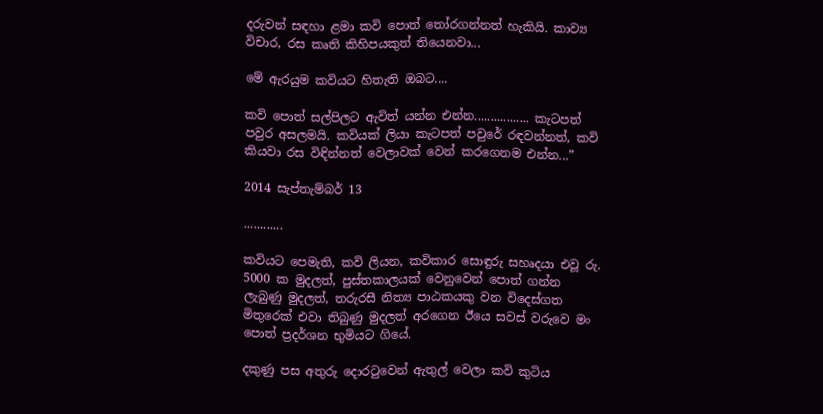දරුවන් සඳහා ළමා කවි පොත් තෝරගන්නත් හැකියි. කාව්‍ය විචාර, රස කෘති කිහිපයකුත් තියෙනවා...

මේ ඇරයුම කවියට හිතැති ඔබට....

කවි පොත් සල්පිලට ඇවිත් යන්න එන්න................. කැටපත් පවුර අසලමයි. කවියක් ලියා කැටපත් පවුරේ රඳවන්නත්, කවි කියවා රස විඳින්නත් වෙලාවක් වෙන් කරගෙනම එන්න...”

2014 සැප්තැම්බර් 13

............

කවියට පෙමැති, කවි ලියන, කවිකාර සොඳුරු සහෘදයා එවූ රු. 5000 ක මුදලත්, පුස්තකාලයක් වෙනුවෙන් පොත් ගන්න ලැබුණු මුදලත්, තරුරසී නිත්‍ය පාඨකයකු වන විදෙස්ගත මිතුරෙක් එවා තිබුණු මුදලත් අරගෙන ඊයෙ සවස් වරුවෙ මං පොත් ප්‍රදර්ශන භුමියට ගියේ.

දකුණු පස අතුරු දොරටුවෙන් ඇතුල් වෙලා කවි කුටිය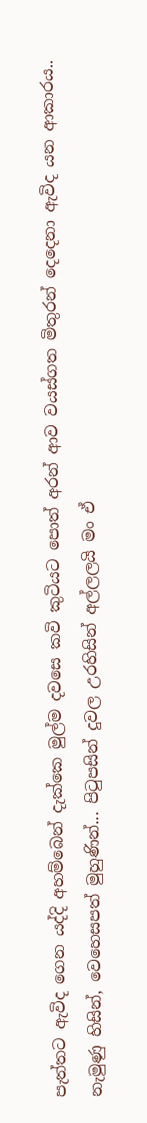පැත්තට ඇවිද ගෙන යද්දි අහම්බෙන් දැක්කෙ මුල්ම දවසෙ කවි කුටියට පොත් අරන් ආව වයස්ගත මිතුරන් දෙදෙනා ඇවිද යන ආකාරය.. නැමුණු හිසින්, වෙහෙසපත් මුහුණින්... පිටුපසින් දුවල උරහිසින් අල්ලලයි මං ඒ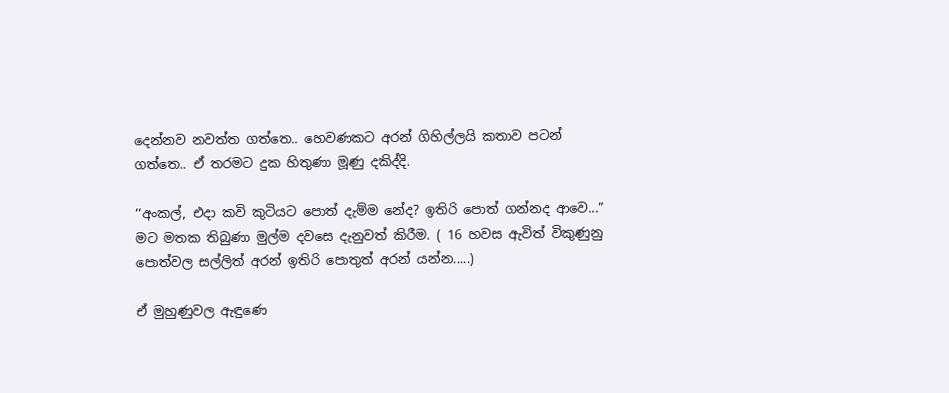දෙන්නව නවත්ත ගත්තෙ.. හෙවණකට අරන් ගිහිල්ලයි කතාව පටන් ගත්තෙ.. ඒ තරමට දුක හිතුණා මූණු දකිද්දි.

‘‘අංකල්, එදා කවි කුටියට පොත් දැම්ම නේද? ඉතිරි පොත් ගන්නද ආවෙ...” මට මතක තිබුණා මුල්ම දවසෙ දැනුවත් කිරීම. ( 16 හවස ඇවිත් විකුණුනු පොත්වල සල්ලිත් අරන් ඉතිරි පොතුත් අරන් යන්න.....)

ඒ මුහුණුවල ඇඳුණෙ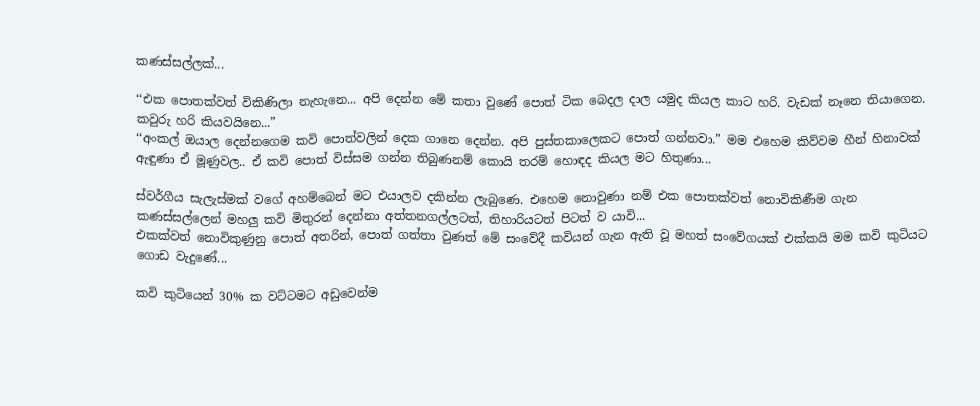කණස්සල්ලක්...

‘‘එක පොතක්වත් විකිණිලා නැහැනෙ... අපි දෙන්න මේ කතා වුණේ පොත් ටික බෙදල දාල යමුද කියල කාට හරි. වැඩක් නෑනෙ තියාගෙන. කවුරු හරි කියවයිනෙ...”
‘‘අංකල් ඔයාල දෙන්නගෙම කවි පොත්වලින් දෙක ගානෙ දෙන්න. අපි පුස්තකාලෙකට පොත් ගන්නවා.” මම එහෙම කිව්වම හීන් හිනාවක් ඇඳුණා ඒ මූණුවල.. ඒ කවි පොත් විස්සම ගන්න තිබුණනම් කොයි තරම් හොඳද කියල මට හිතුණා...

ස්වර්ගීය සැලැස්මක් වගේ අහම්බෙන් මට එයාලව දකින්න ලැබුණෙ. එහෙම නොවුණා නම් එක පොතක්වත් නොවිකිණීම ගැන කණස්සල්ලෙන් මහලු කවි මිතුරන් දෙන්නා අත්තනගල්ලටත්, තිහාරියටත් පිටත් ව යාවි...
එකක්වත් නොවිකුණුනු පොත් අතරින්, පොත් ගත්තා වුණත් මේ සංවේදී කවියන් ගැන ඇති වූ මහත් සංවේගයක් එක්කයි මම කවි කුටියට ගොඩ වැදුණේ...

කවි කුටියෙන් 30% ක වට්ටමට අඩුවෙන්ම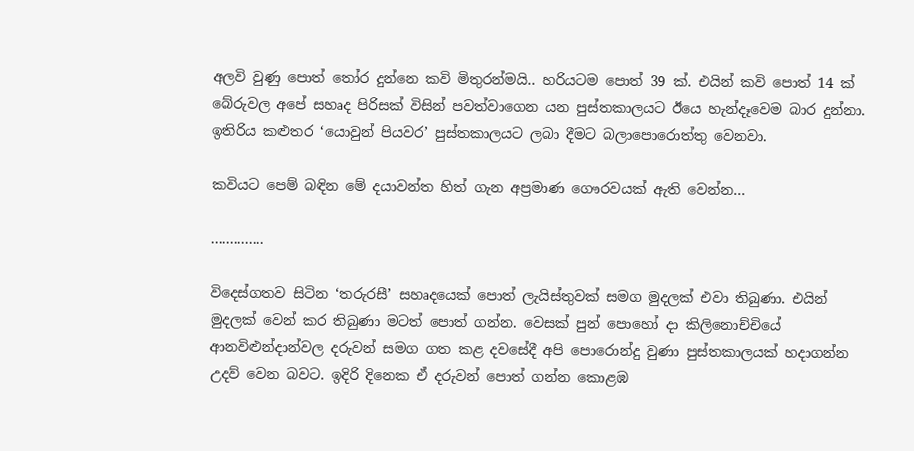අලවි වුණු පොත් තෝර දුන්නෙ කවි මිතුරන්මයි.. හරියටම පොත් 39 ක්. එයින් කවි පොත් 14 ක් බේරුවල අපේ සහෘද පිරිසක් විසින් පවත්වාගෙන යන පුස්තකාලයට ඊයෙ හැන්දෑවෙම බාර දුන්නා. ඉතිරිය කළුතර ‘යොවුන් පියවර’ පුස්තකාලයට ලබා දීමට බලාපොරොත්තු වෙනවා.

කවියට පෙම් බඳින මේ දයාවන්ත හිත් ගැන අප්‍රමාණ ගෞරවයක් ඇති වෙන්න...

..............

විදෙස්ගතව සිටින ‘තරුරසී’ සහෘදයෙක් පොත් ලැයිස්තුවක් සමග මුදලක් එවා තිබුණා. එයින් මුදලක් වෙන් කර තිබුණා මටත් පොත් ගන්න. වෙසක් පුන් පොහෝ දා කිලිනොච්චියේ ආනවිළුන්දාන්වල දරුවන් සමග ගත කළ දවසේදී අපි පොරොන්දු වුණා පුස්තකාලයක් හදාගන්න උදව් වෙන බවට. ඉදිරි දිනෙක ඒ දරුවන් පොත් ගන්න කොළඹ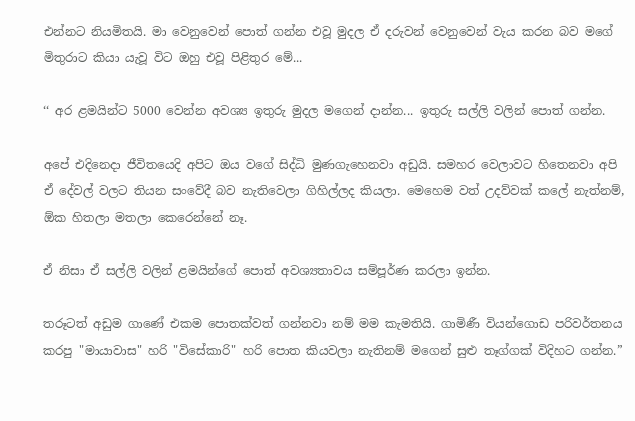එන්නට නියමිතයි. මා වෙනුවෙන් පොත් ගන්න එවූ මුදල ඒ දරුවන් වෙනුවෙන් වැය කරන බව මගේ මිතුරාට කියා යැවූ විට ඔහු එවූ පිළිතුර මේ...

‘‘ අර ළමයින්ට 5000 වෙන්න අවශ්‍ය ඉතුරු මුදල මගෙන් දාන්න... ඉතුරු සල්ලි වලින් පොත් ගන්න.

අපේ එදිනෙදා ජීවිතයෙදි අපිට ඔය වගේ සිද්ධි මුණගැහෙනවා අඩුයි. සමහර වෙලාවට හිතෙනවා අපි ඒ දේවල් වලට තියන සංවේදී බව නැතිවෙලා ගිහිල්ලද කියලා. මෙහෙම වත් උදව්වක් කලේ නැත්නම්, ඕක හිතලා මතලා කෙරෙන්නේ නෑ.

ඒ නිසා ඒ සල්ලි වලින් ළමයින්ගේ පොත් අවශ්‍යතාවය සම්පූර්ණ කරලා ඉන්න.

තරූටත් අඩුම ගාණේ එකම පොතක්වත් ගන්නවා නම් මම කැමතියි. ගාමිණී වියන්ගොඩ පරිවර්තනය කරපු "මායාවාස" හරි "විසේකාරි" හරි පොත කියවලා නැතිනම් මගෙන් සුළු තෑග්ගක් විදිහට ගන්න.”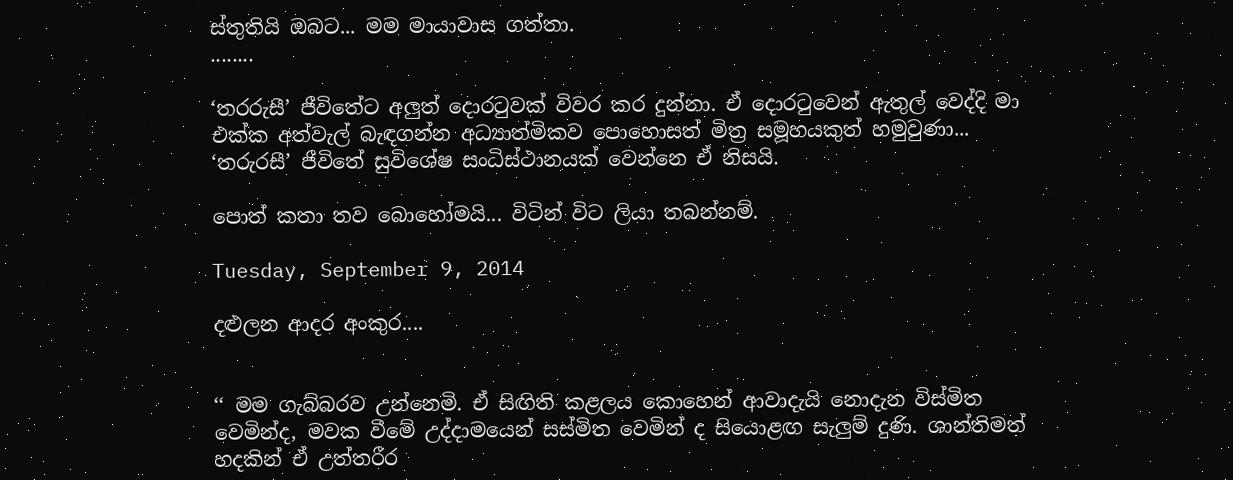ස්තුතියි ඔබට... මම මායාවාස ගත්තා.
........

‘තරරුසී’ ජීවිතේට අලුත් දොරටුවක් විවර කර දුන්නා. ඒ දොරටුවෙන් ඇතුල් වෙද්දි මා එක්ක අත්වැල් බැඳගන්න අධ්‍යාත්මිකව පොහොසත් මිත්‍ර සමූහයකුත් හමුවුණා... ‘තරුරසී’ ජීවිතේ සුවිශේෂ සංධිස්ථානයක් වෙන්නෙ ඒ නිසයි.

පොත් කතා තව බොහෝමයි... විටින් විට ලියා තබන්නම්.

Tuesday, September 9, 2014

දළුලන ආදර අංකුර....


‘‘ මම ගැබ්බරව උන්නෙමි. ඒ සිඟිති කළලය කොහෙන් ආවාදැයි නොදැන විස්මිත වෙමින්ද, මවක වීමේ උද්දාමයෙන් සස්මිත වෙමින් ද සියොළඟ සැලුම් දුණි. ශාන්තිමත් හදකින් ඒ උත්තරීර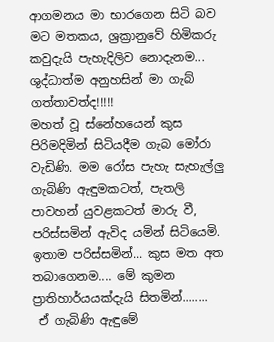ආගමනය මා භාරගෙන සිටි බව මට මතකය, ශ්‍රක්‍රානුවේ හිමිකරු කවුදැයි පැහැදිලිව නොදැනම... ශුද්ධාත්ම අනුහසින් මා ගැබ් ගත්තාවත්ද!!!!!
මහත් වූ ස්නේහයෙන් කුස පිරිමදිමින් සිටියදීම ගැබ මෝරා වැඩිණි. මම රෝස පැහැ සැහැල්ලු ගැබිණි ඇඳුමකටත්, පැතලි  පාවහන් යුවළකටත් මාරු වී, පරිස්සමින් ඇවිද යමින් සිටියෙමි. ඉතාම පරිස්සමින්... කුස මත අත තබාගෙනම.... මේ කුමන ප්‍රාතිහාර්යයක්දැයි සිතමින්........
 ඒ ගැබිණි ඇඳුමේ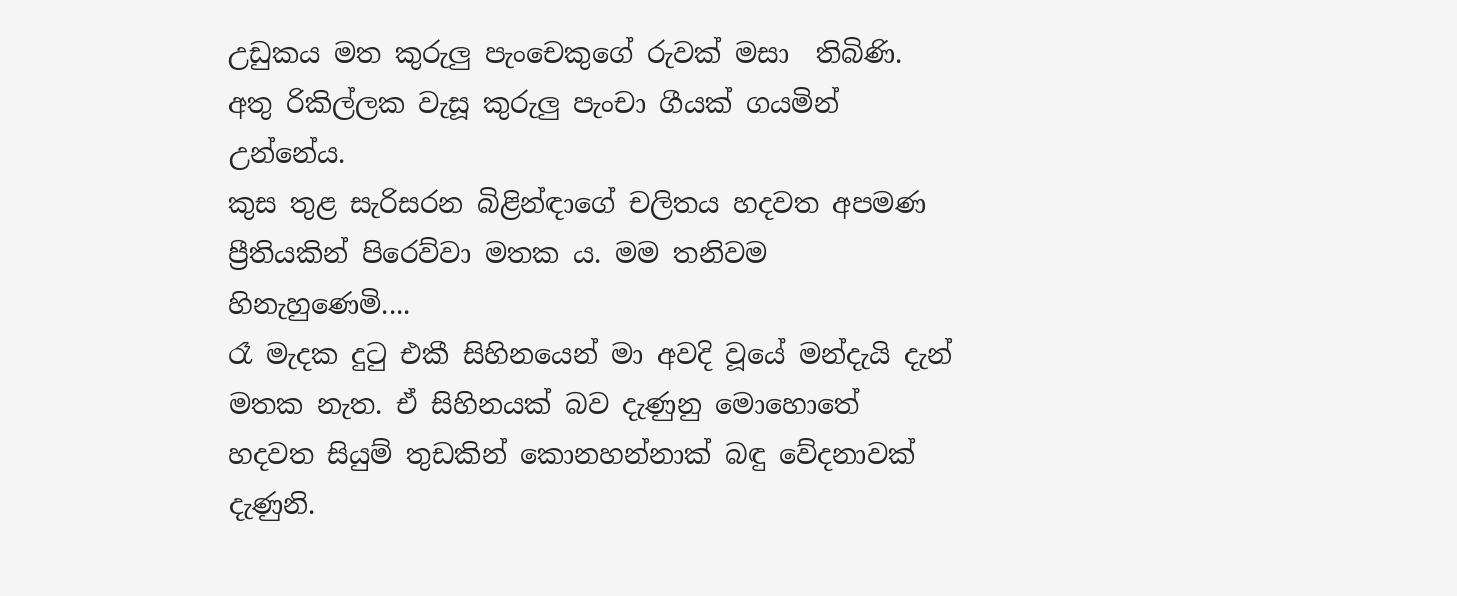උඩුකය මත කුරුලු පැංචෙකුගේ රුවක් මසා  තිබිණි. අතු රිකිල්ලක වැසූ කුරුලු පැංචා ගීයක් ගයමින් උන්නේය.
කුස තුළ සැරිසරන බිළින්ඳාගේ චලිතය හදවත අපමණ ප්‍රීතියකින් පිරෙව්වා මතක ය. මම තනිවම හිනැහුණෙමි....
රෑ මැදක දුටු එකී සිහිනයෙන් මා අවදි වූයේ මන්දැයි දැන් මතක නැත. ඒ සිහිනයක් බව දැණුනු මොහොතේ හදවත සියුම් තුඩකින් කොනහන්නාක් බඳු වේදනාවක් දැණුනි.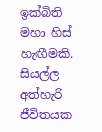ඉක්බිති මහා හිස් හැඟීමකි. සියල්ල අත්හැරි ජීවිතයක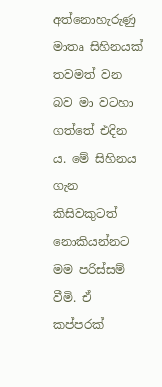අත්නොහැරුණු මාතෘ සිහිනයක් තවමත් වන බව මා වටහා ගත්තේ එදින ය. මේ සිහිනය ගැන කිසිවකුටත් නොකියන්නට මම පරිස්සම් වීමි. ඒ කප්පරක්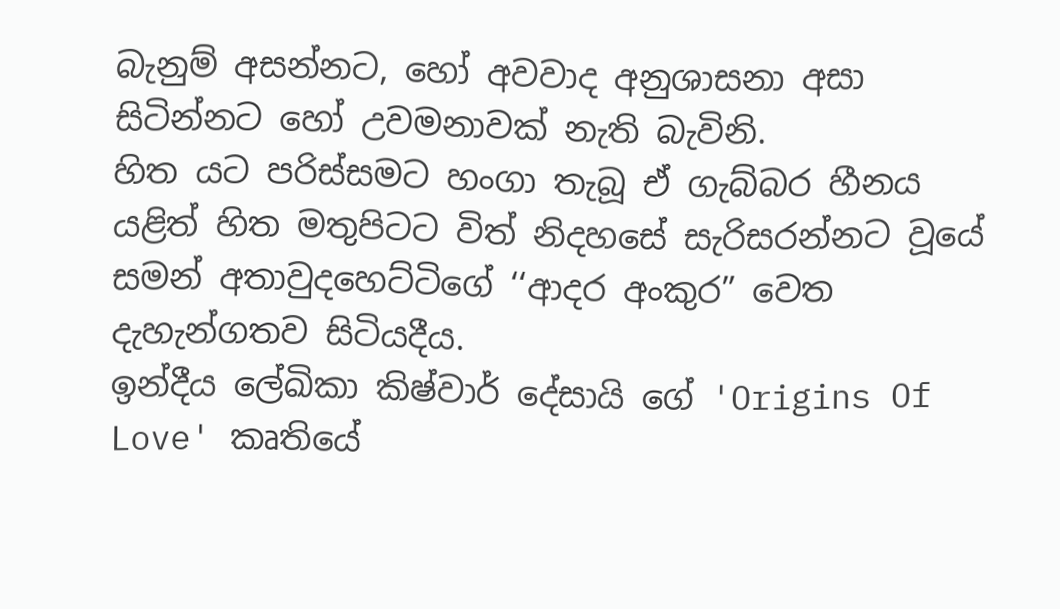බැනුම් අසන්නට, හෝ අවවාද අනුශාසනා අසා සිටින්නට හෝ උවමනාවක් නැති බැවිනි.
හිත යට පරිස්සමට හංගා තැබූ ඒ ගැබ්බර හීනය යළිත් හිත මතුපිටට විත් නිදහසේ සැරිසරන්නට වූයේ සමන් අතාවුදහෙට්ටිගේ ‘‘ආදර අංකුර” වෙත දැහැන්ගතව සිටියදීය.
ඉන්දීය ලේඛිකා කිෂ්වාර් දේසායි ගේ 'Origins Of Love' කෘතියේ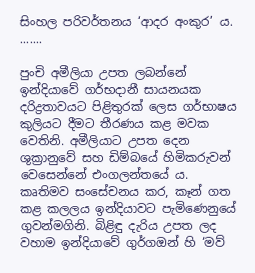සිංහල පරිවර්තනය ‘ආදර අංකුර’ ය.
.......

පුංචි අමීලියා උපත ලබන්නේ ඉන්දියාවේ ගර්භදානී සායනයක දරිද්‍රතාවයට පිළිතුරක් ලෙස ගර්භාෂය කුලියට දීමට තීරණය කළ මවක වෙතිනි. අමීලියාට උපත දෙන ශුක්‍රානුවේ සහ ඩිම්බයේ හිමිකරුවන් වෙසෙන්නේ එංගලන්තයේ ය. කෘතිමව සංසේචනය කර, කෑන් ගත කළ කලලය ඉන්දියාවට පැමිණෙනුයේ ගුවන්මගිනි. බිළිඳු දැරිය උපත ලද වහාම ඉන්දියාවේ ගුර්ගඔන් හි ‘මව්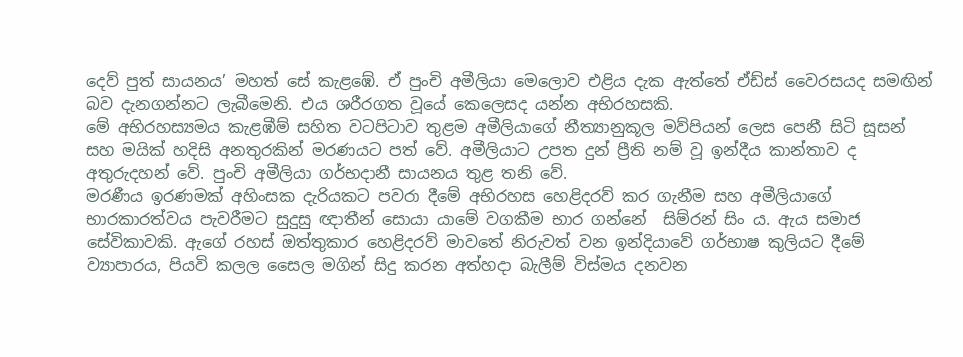දෙව් පුත් සායනය’ මහත් සේ කැළඹේ. ඒ පුංචි අමීලියා මෙලොව එළිය දැක ඇත්තේ ඒඩ්ස් වෛරසයද සමඟින් බව දැනගන්නට ලැබීමෙනි. එය ශරීරගත වූයේ කෙලෙසද යන්න අභිරහසකි.
මේ අභිරහස්‍යමය කැළඹීම් සහිත වටපිටාව තුළම අමීලියාගේ නීත්‍යානුකූල මව්පියන් ලෙස පෙනී සිටි සූසන් සහ මයික් හදිසි අනතුරකින් මරණයට පත් වේ. අමීලියාට උපත දුන් ප්‍රීති නම් වූ ඉන්දීය කාන්තාව ද අතුරුදහන් වේ. පුංචි අමීලියා ගර්භදානී සායනය තුළ තනි වේ.
මරණීය ඉරණමක් අහිංසක දැරියකට පවරා දීමේ අභිරහස හෙළිදරව් කර ගැනීම සහ අමීලියාගේ භාරකාරත්වය පැවරීමට සුදුසු ඥාතීන් සොයා යාමේ වගකීම භාර ගන්නේ  සිම්රන් සිං ය. ඇය සමාජ සේවිකාවකි. ඇගේ රහස් ඔත්තුකාර හෙළිදරව් මාවතේ නිරුවත් වන ඉන්දියාවේ ගර්භාෂ කුලියට දීමේ ව්‍යාපාරය, පියවි කලල සෛල මගින් සිදු කරන අත්හදා බැලීම් විස්මය දනවන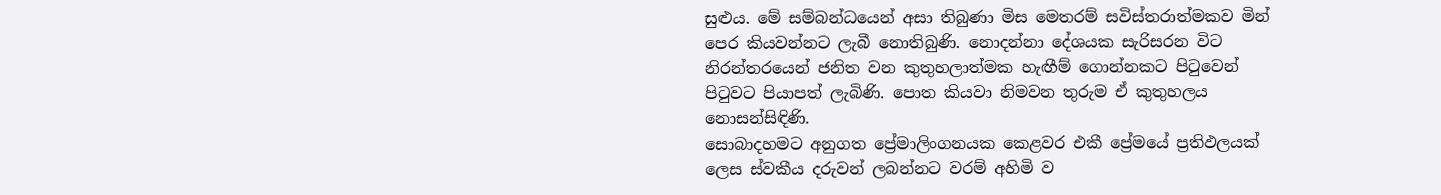සුළුය. මේ සම්බන්ධයෙන් අසා තිබුණා මිස මෙතරම් සවිස්තරාත්මකව මින් පෙර කියවන්නට ලැබී නොතිබුණි. නොදන්නා දේශයක සැරිසරන විට නිරන්තරයෙන් ජනිත වන කුතුහලාත්මක හැඟීම් ගොන්නකට පිටුවෙන් පිටුවට පියාපත් ලැබිණි. පොත කියවා නිමවන තුරුම ඒ කුතුහලය නොසන්සිඳිණි.
සොබාදහමට අනුගත ප්‍රේමාලිංගනයක කෙළවර එකී ප්‍රේමයේ ප්‍රතිඵලයක් ලෙස ස්වකීය දරුවන් ලබන්නට වරම් අහිමි ව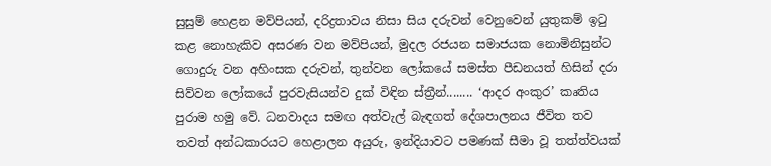සුසුම් හෙළන මව්පියන්, දරිද්‍රතාවය නිසා සිය දරුවන් වෙනුවෙන් යුතුකම් ඉටු කළ නොහැකිව අසරණ වන මව්පියන්, මුදල රජයන සමාජයක නොමිනිසුන්ට ගොදුරු වන අහිංසක දරුවන්, තුන්වන ලෝකයේ සමස්ත පීඩනයත් හිසින් දරා සිව්වන ලෝකයේ පුරවැසියන්ව දුක් විඳින ස්ත්‍රීන්........ ‘ආදර අංකුර’ කෘතිය පුරාම හමු වේ. ධනවාදය සමඟ අත්වැල් බැඳගත් දේශපාලනය ජීවිත තව තවත් අන්ධකාරයට හෙළාලන අයුරු, ඉන්දියාවට පමණක් සීමා වූ තත්ත්වයක්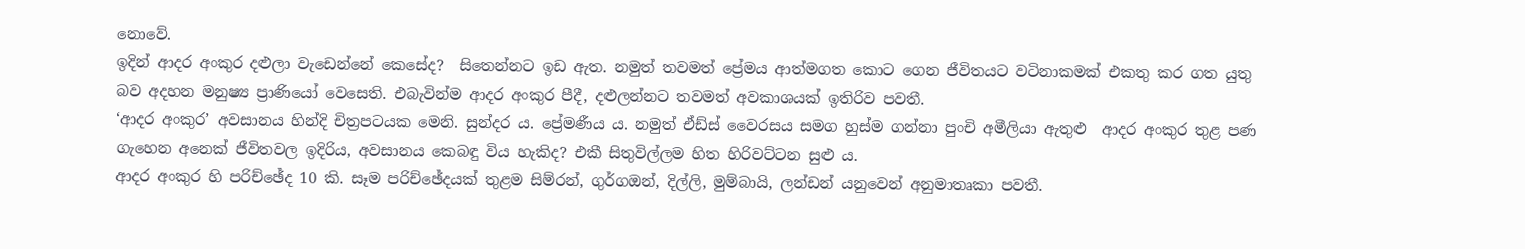නොවේ.
ඉදින් ආදර අංකුර දළුලා වැඩෙන්නේ කෙසේද?  සිතෙන්නට ඉඩ ඇත. නමුත් තවමත් ප්‍රේමය ආත්මගත කොට ගෙන ජීවිතයට වටිනාකමක් එකතු කර ගත යුතු බව අදහන මනුෂ්‍ය ප්‍රාණියෝ වෙසෙති. එබැවින්ම ආදර අංකුර පීදී, දළුලන්නට තවමත් අවකාශයක් ඉතිරිව පවතී.
‘ආදර අංකුර’ අවසානය හින්දි චිත්‍රපටයක මෙනි. සුන්දර ය. ප්‍රේමණීය ය. නමුත් ඒඩ්ස් වෛරසය සමග හුස්ම ගන්නා පුංචි අමීලියා ඇතුළු  ආදර අංකුර තුළ පණ ගැහෙන අනෙක් ජීවිතවල ඉදිරිය, අවසානය කෙබඳු විය හැකිද? එකී සිතුවිල්ලම හිත හිරිවට්ටන සුළු ය.
ආදර අංකුර හි පරිච්ඡේද 10 කි. සෑම පරිච්ඡේදයක් තුළම සිම්රන්, ගුර්ගඔන්, දිල්ලි, මුම්බායි, ලන්ඩන් යනුවෙන් අනුමාතෘකා පවතී.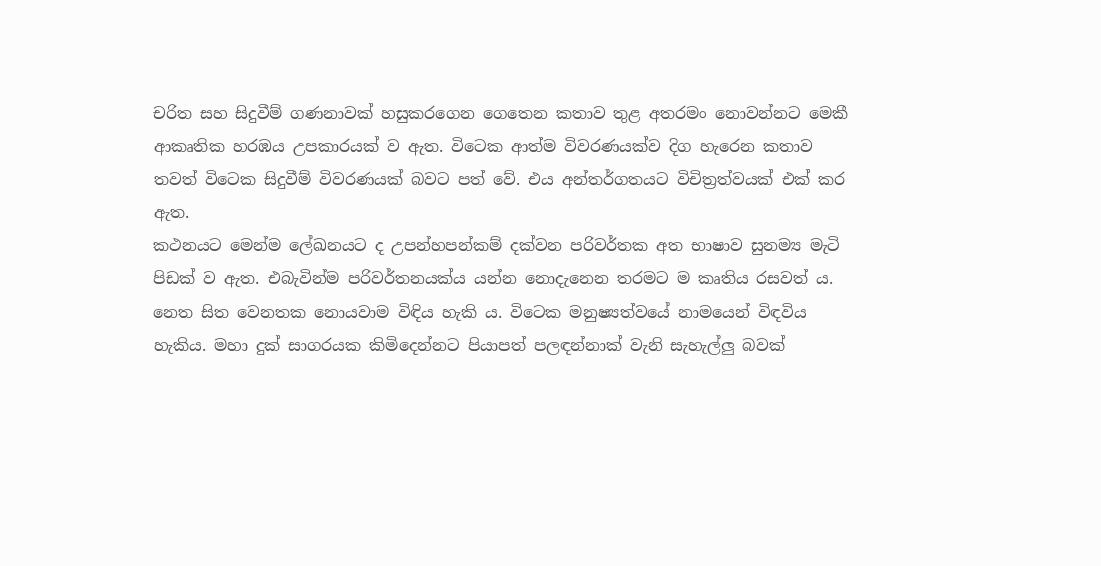චරිත සහ සිදුවීම් ගණනාවක් හසුකරගෙන ගෙතෙන කතාව තුළ අතරමං නොවන්නට මෙකී ආකෘතික හරඹය උපකාරයක් ව ඇත. විටෙක ආත්ම විවරණයක්ව දිග හැරෙන කතාව තවත් විටෙක සිදුවීම් විවරණයක් බවට පත් වේ. එය අන්තර්ගතයට විචිත්‍රත්වයක් එක් කර ඇත.
කථනයට මෙන්ම ලේඛනයට ද උපන්හපන්කම් දක්වන පරිවර්තක අත භාෂාව සුනම්‍ය මැටි පිඩක් ව ඇත. එබැවින්ම පරිවර්තනයක්ය යන්න නොදැනෙන තරමට ම කෘතිය රසවත් ය. නෙත සිත වෙනතක නොයවාම විඳිය හැකි ය. විටෙක මනුෂ්‍යත්වයේ නාමයෙන් විඳවිය හැකිය. මහා දුක් සාගරයක කිමිදෙන්නට පියාපත් පලඳන්නාක් වැනි සැහැල්ලු බවක්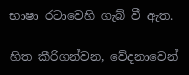භාෂා රටාවෙහි ගැබ් වී ඇත.

හිත කීරිගන්වන, වේදනාවෙන්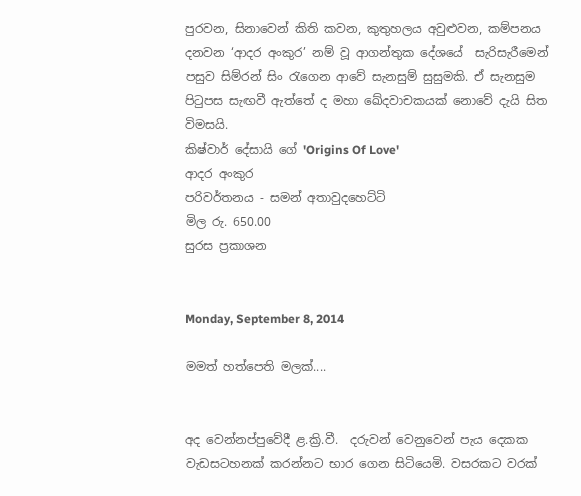පුරවන, සිනාවෙන් කිති කවන, කුතුහලය අවුළුවන, කම්පනය දනවන ‘ආදර අංකුර’ නම් වූ ආගන්තුක දේශයේ  සැරිසැරීමෙන් පසුව සිම්රන් සිං රැගෙන ආවේ සැනසුම් සුසුමකි. ඒ සැනසුම පිටුපස සැඟවී ඇත්තේ ද මහා ඛේදවාචකයක් නොවේ දැයි සිත විමසයි.
කිෂ්වාර් දේසායි ගේ 'Origins Of Love'
ආදර අංකුර
පරිවර්තනය - සමන් අතාවුදහෙට්ටි
මිල රු. 650.00
සුරස ප්‍රකාශන


Monday, September 8, 2014

මමත් හත්පෙති මලක්....


අද වෙන්නප්පුවේදී ළ.ක්‍රි.වී.  දරුවන් වෙනුවෙන් පැය දෙකක වැඩසටහනක් කරන්නට භාර ගෙන සිටියෙමි. වසරකට වරක්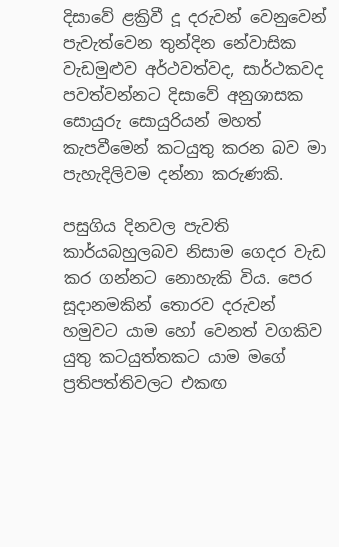දිසාවේ ළක්‍රිවී දූ දරුවන් වෙනුවෙන් පැවැත්වෙන තුන්දින නේවාසික වැඩමුළුව අර්ථවත්වද, සාර්ථකවද පවත්වන්නට දිසාවේ අනුශාසක සොයුරු සොයුරියන් මහත් කැපවීමෙන් කටයුතු කරන බව මා පැහැදිලිවම දන්නා කරුණකි.

පසුගිය දිනවල පැවති කාර්යබහුලබව නිසාම ගෙදර වැඩ කර ගන්නට නොහැකි විය. පෙර සූදානමකින් තොරව දරුවන් හමුවට යාම හෝ වෙනත් වගකිව යුතු කටයුත්තකට යාම මගේ ප්‍රතිපත්තිවලට එකඟ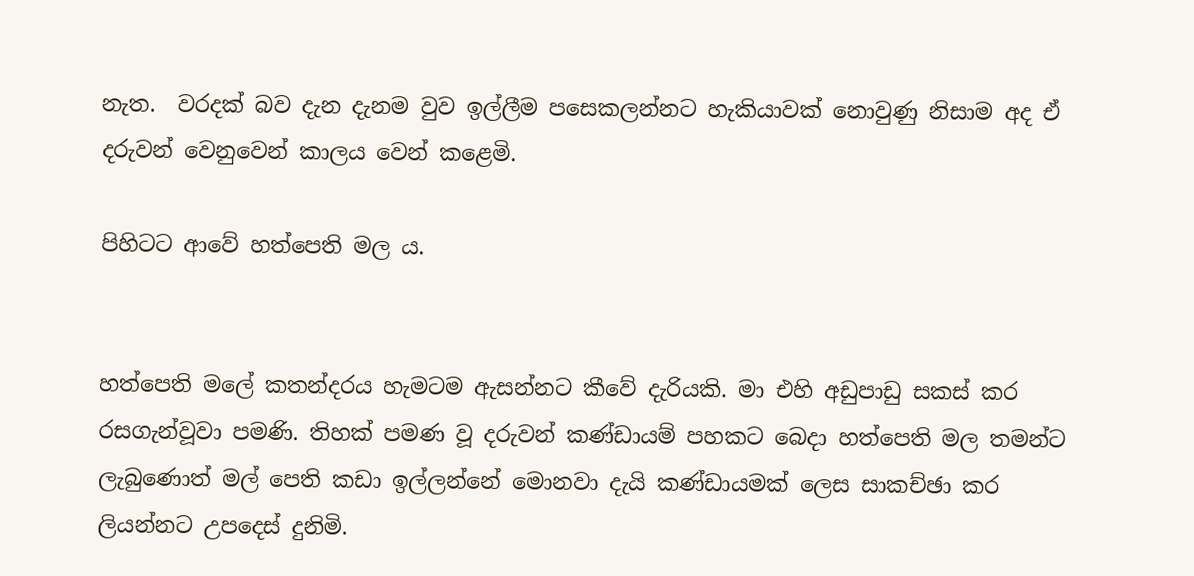නැත.  වරදක් බව දැන දැනම වුව ඉල්ලීම පසෙකලන්නට හැකියාවක් නොවුණු නිසාම අද ඒ දරුවන් වෙනුවෙන් කාලය වෙන් කළෙමි.

පිහිටට ආවේ හත්පෙති මල ය.


හත්පෙති මලේ කතන්දරය හැමටම ඇසන්නට කීවේ දැරියකි. මා එහි අඩුපාඩු සකස් කර රසගැන්වූවා පමණි. තිහක් පමණ වූ දරුවන් කණ්ඩායම් පහකට බෙදා හත්පෙති මල තමන්ට ලැබුණොත් මල් පෙති කඩා ඉල්ලන්නේ මොනවා දැයි කණ්ඩායමක් ලෙස සාකච්ඡා කර ලියන්නට උපදෙස් දුනිමි.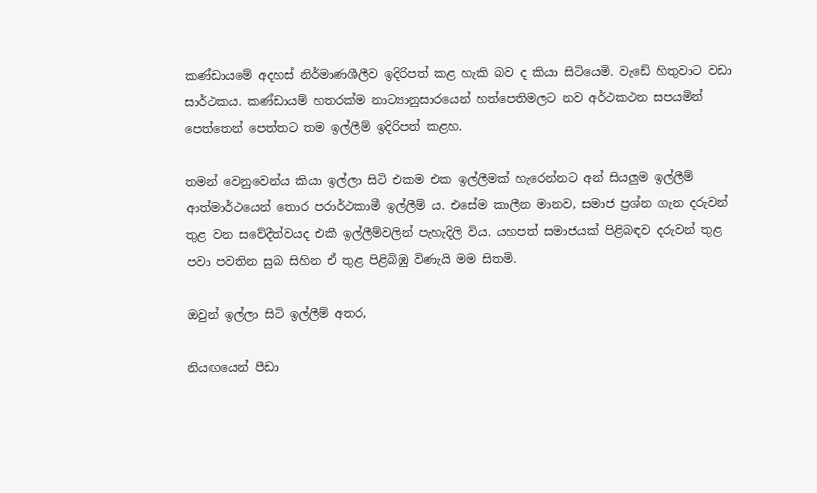කණ්ඩායමේ අදහස් නිර්මාණශීලීව ඉදිරිපත් කළ හැකි බව ද කියා සිටියෙමි. වැඩේ හිතුවාට වඩා සාර්ථකය. කණ්ඩායම් හතරක්ම නාට්‍යානුසාරයෙන් හත්පෙතිමලට නව අර්ථකථන සපයමින් පෙත්තෙන් පෙත්තට තම ඉල්ලීම් ඉදිරිපත් කළහ.

තමන් වෙනුවෙන්ය කියා ඉල්ලා සිටි එකම එක ඉල්ලීමක් හැරෙන්නට අන් සියලුම ඉල්ලීම් ආත්මාර්ථයෙන් තොර පරාර්ථකාමී ඉල්ලීම් ය. එසේම කාලීන මානව, සමාජ ප්‍රශ්න ගැන දරුවන් තුළ වන සවේදීත්වයද එකී ඉල්ලීම්වලින් පැහැදිලි විය. යහපත් සමාජයක් පිළිබඳව දරුවන් තුළ පවා පවතින සුබ සිහින ඒ තුළ පිළිබිඹු විණැයි මම සිතමි.

ඔවුන් ඉල්ලා සිටි ඉල්ලීම් අතර,

නියඟයෙන් පීඩා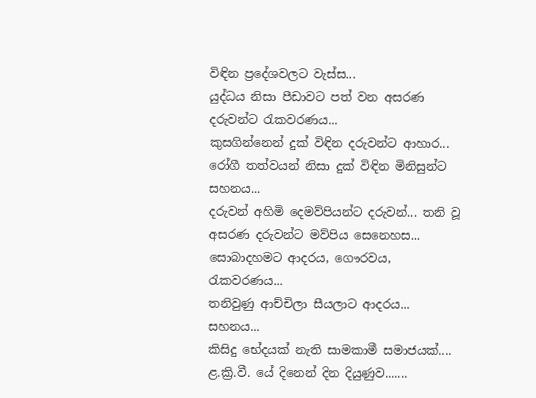විඳින ප්‍රදේශවලට වැස්ස...
යුද්ධය නිසා පීඩාවට පත් වන අසරණ දරුවන්ට රැකවරණය...
කුසගින්නෙන් දුක් විඳින දරුවන්ට ආහාර...
රෝගී තත්වයන් නිසා දුක් විඳින මිනිසුන්ට සහනය...
දරුවන් අහිමි දෙමව්පියන්ට දරුවන්... තනි වූ අසරණ දරුවන්ට මව්පිය සෙනෙහස...
සොබාදහමට ආදරය, ගෞරවය, රැකවරණය...
තනිවුණු ආච්චිලා සීයලාට ආදරය... සහනය...
කිසිදු භේදයක් නැති සාමකාමී සමාජයක්....
ළ.ක්‍රි.වී. යේ දිනෙන් දින දියුණුව.......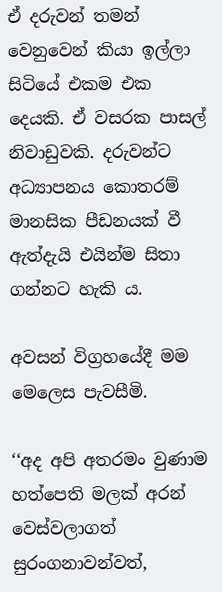ඒ දරුවන් තමන් වෙනුවෙන් කියා ඉල්ලා සිටියේ එකම එක දෙයකි. ඒ වසරක පාසල් නිවාඩුවකි. දරුවන්ට අධ්‍යාපනය කොතරම් මානසික පීඩනයක් වී ඇත්දැයි එයින්ම සිතා ගන්නට හැකි ය.

අවසන් විග්‍රහයේදී මම මෙලෙස පැවසීමි.

‘‘අද අපි අතරමං වුණාම  හත්පෙති මලක් අරන් වෙස්වලාගත් සුරංගනාවන්වත්,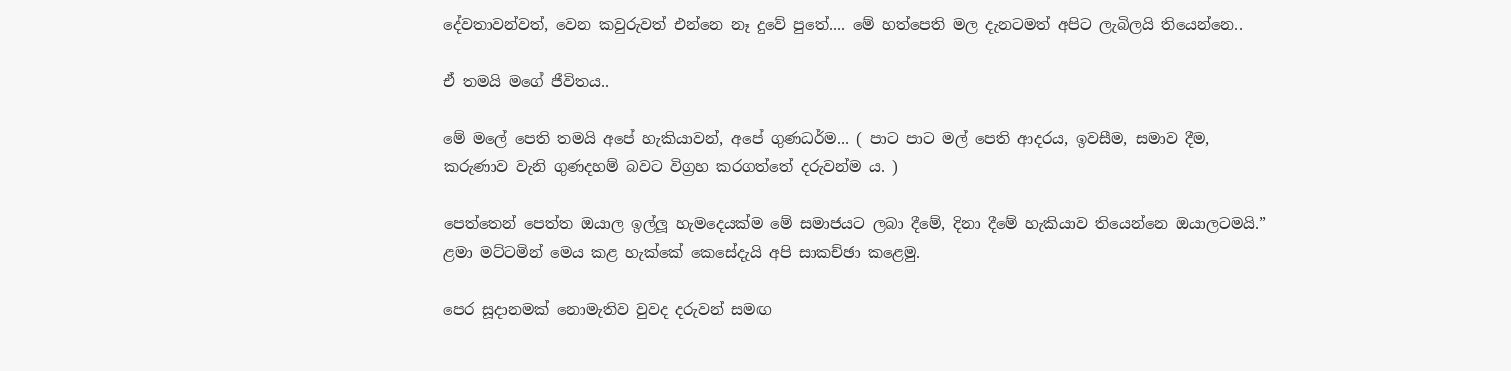දේවතාවන්වත්, වෙන කවුරුවත් එන්නෙ නෑ දුවේ පුතේ.... මේ හත්පෙති මල දැනටමත් අපිට ලැබිලයි තියෙන්නෙ..

ඒ තමයි මගේ ජීවිතය..

මේ මලේ පෙති තමයි අපේ හැකියාවන්, අපේ ගුණධර්ම... ( පාට පාට මල් පෙති ආදරය, ඉවසීම, සමාව දීම, කරුණාව වැනි ගුණදහම් බවට විග්‍රහ කරගත්තේ දරුවන්ම ය. )

පෙත්තෙන් පෙත්ත ඔයාල ඉල්ලූ හැමදෙයක්ම මේ සමාජයට ලබා දීමේ, දිනා දීමේ හැකියාව තියෙන්නෙ ඔයාලටමයි.” ළමා මට්ටමින් මෙය කළ හැක්කේ කෙසේදැයි අපි සාකච්ඡා කළෙමු.

පෙර සූදානමක් නොමැතිව වුවද දරුවන් සමඟ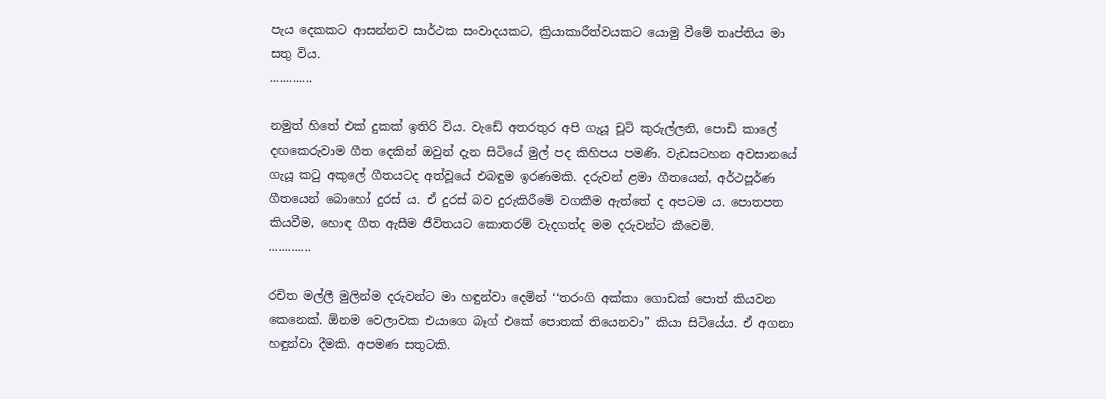පැය දෙකකට ආසන්නව සාර්ථක සංවාදයකට, ක්‍රියාකාරීත්වයකට යොමු වීමේ තෘප්තිය මා සතු විය.
.............

නමුත් හිතේ එක් දුකක් ඉතිරි විය. වැඩේ අතරතුර අපි ගැයූ චූටි කුරුල්ලනි, පොඩි කාලේ දඟකෙරුවාම ගීත දෙකින් ඔවුන් දැන සිටියේ මුල් පද කිහිපය පමණි. වැඩසටහන අවසානයේ ගැයූ කටු අකුලේ ගීතයටද අත්වූයේ එබඳුම ඉරණමකි. දරුවන් ළමා ගීතයෙන්, අර්ථපූර්ණ ගීතයෙන් බොහෝ දුරස් ය. ඒ දුරස් බව දුරුකිරීමේ වගකීම ඇත්තේ ද අපටම ය. පොතපත කියවීම, හොඳ ගීත ඇසීම ජීවිතයට කොතරම් වැදගත්ද මම දරුවන්ට කීවෙමි.
.............

රචිත මල්ලී මුලින්ම දරුවන්ට මා හඳුන්වා දෙමින් ‘‘තරංගි අක්කා ගොඩක් පොත් කියවන කෙනෙක්. ඕනම වෙලාවක එයාගෙ බෑග් එකේ පොතක් තියෙනවා” කියා සිටියේය. ඒ අගනා හඳුන්වා දීමකි. අපමණ සතුටකි.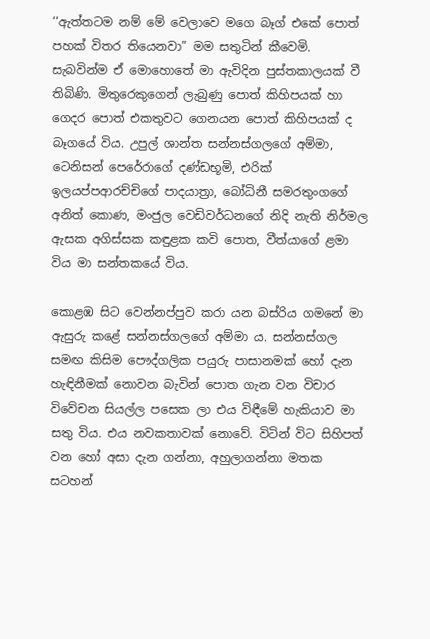‘‘ඇත්තටම නම් මේ වෙලාවෙ මගෙ බෑග් එකේ පොත් පහක් විතර තියෙනවා” මම සතුටින් කීවෙමි. සැබවින්ම ඒ මොහොතේ මා ඇවිදින පුස්තකාලයක් වී තිබිණි. මිතුරෙකුගෙන් ලැබුණු පොත් කිහිපයක් හා ගෙදර පොත් එකතුවට ගෙනයන පොත් කිහිපයක් ද බෑගයේ විය. උපුල් ශාන්ත සන්නස්ගලගේ අම්මා, ටෙනිසන් පෙරේරාගේ දණ්ඩභූමි, එරික් ඉලයප්පආරච්චිගේ පාදයාත්‍රා, බෝධිනී සමරතුංගගේ අනිත් කොණ, මංජුල වෙඩිවර්ධනගේ නිදි නැති නිර්මල ඇසක අගිස්සක කඳුළක කවි පොත, වීත්යාගේ ළමා විය මා සන්තකයේ විය.

කොළඹ සිට වෙන්නප්පුව කරා යන බස්රිය ගමනේ මා ඇසුරු කළේ සන්නස්ගලගේ අම්මා ය. සන්නස්ගල සමඟ කිසිම පෞද්ගලික පයුරු පාසානමක් හෝ දැන හැඳිනීමක් නොවන බැවින් පොත ගැන වන විචාර විවේචන සියල්ල පසෙක ලා එය විඳීමේ හැකියාව මා සතු විය. එය නවකතාවක් නොවේ. විටින් විට සිහිපත් වන හෝ අසා දැන ගන්නා, අහුලාගන්නා මතක සටහන්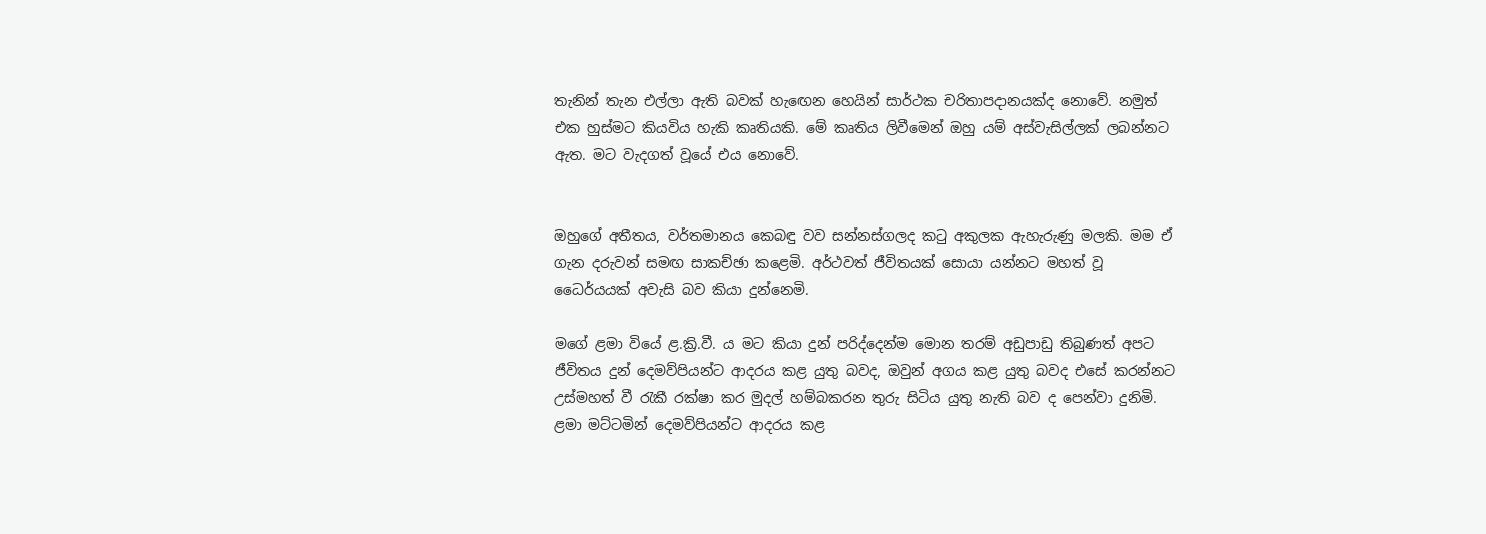තැනින් තැන එල්ලා ඇති බවක් හැඟෙන හෙයින් සාර්ථක චරිතාපදානයක්ද නොවේ. නමුත් එක හුස්මට කියවිය හැකි කෘතියකි. මේ කෘතිය ලිවීමෙන් ඔහු යම් අස්වැසිල්ලක් ලබන්නට ඇත. මට වැදගත් වූයේ එය නොවේ.


ඔහුගේ අතීතය, වර්තමානය කෙබඳු වව සන්නස්ගලද කටු අකුලක ඇහැරුණු මලකි. මම ඒ ගැන දරුවන් සමඟ සාකච්ඡා කළෙමි. අර්ථවත් ජීවිතයක් සොයා යන්නට මහත් වූ ධෛර්යයක් අවැසි බව කියා දුන්නෙමි.

මගේ ළමා වියේ ළ.ක්‍රි.වී. ය මට කියා දුන් පරිද්දෙන්ම මොන තරම් අඩුපාඩු තිබුණත් අපට ජීවිතය දුන් දෙමව්පියන්ට ආදරය කළ යුතු බවද, ඔවුන් අගය කළ යුතු බවද එසේ කරන්නට උස්මහත් වී රැකී රක්ෂා කර මුදල් හම්බකරන තුරු සිටිය යුතු නැති බව ද පෙන්වා දුනිමි. ළමා මට්ටමින් දෙමව්පියන්ට ආදරය කළ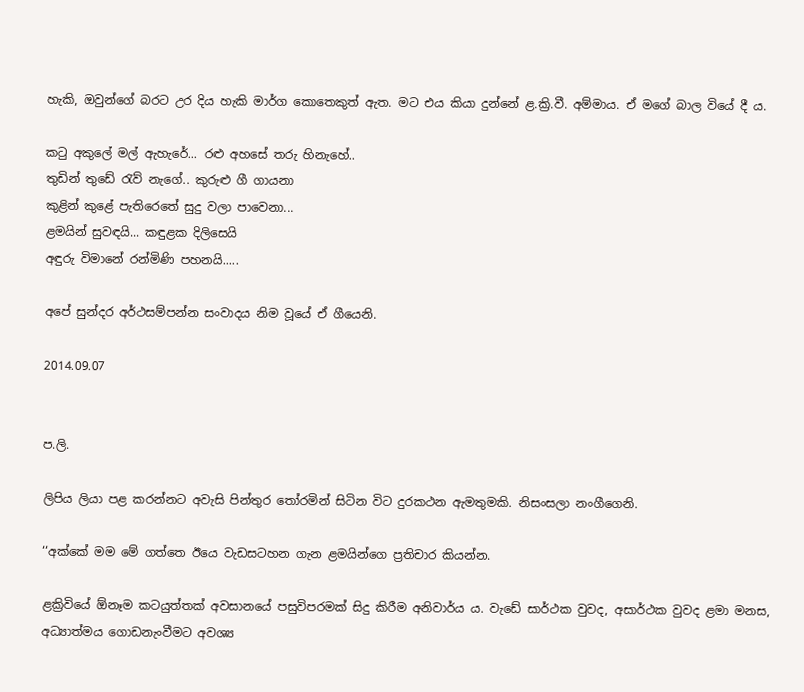හැකි, ඔවුන්ගේ බරට උර දිය හැකි මාර්ග කොතෙකුත් ඇත. මට එය කියා දුන්නේ ළ.ක්‍රි.වී. අම්මාය. ඒ මගේ බාල වියේ දී ය.

කටු අකුලේ මල් ඇහැරේ... රළු අහසේ තරු හිනැහේ..
තුඩින් තුඩේ රැව් නැගේ.. කුරුළු ගී ගායනා
කුළින් කුළේ පැතිරෙතේ සුදු වලා පාවෙනා...
ළමයින් සුවඳයි... කඳුළක දිලිසෙයි
අඳුරු විමානේ රන්මිණි පහනයි.....

අපේ සුන්දර අර්ථසම්පන්න සංවාදය නිම වූයේ ඒ ගීයෙනි.

2014.09.07


ප.ලි.

ලිපිය ලියා පළ කරන්නට අවැසි පින්තුර තෝරමින් සිටින විට දුරකථන ඇමතුමකි. නිසංසලා නංගීගෙනි.

‘‘අක්කේ මම මේ ගත්තෙ ඊයෙ වැඩසටහන ගැන ළමයින්ගෙ ප්‍රතිචාර කියන්න.

ළක්‍රිවියේ ඕනෑම කටයුත්තක් අවසානයේ පසුවිපරමක් සිදු කිරීම අනිවාර්ය ය. වැඩේ සාර්ථක වුවද, අසාර්ථක වුවද ළමා මනස, අධ්‍යාත්මය ගොඩනැංවීමට අවශ්‍ය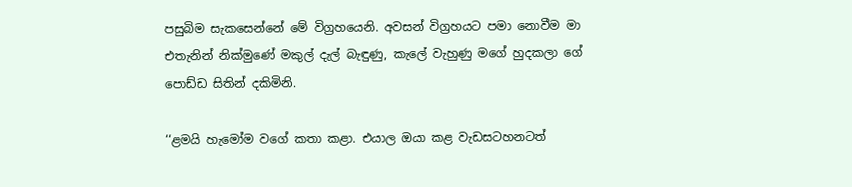පසුබිම සැකසෙන්නේ මේ විග්‍රහයෙනි. අවසන් විග්‍රහයට පමා නොවීම මා එතැනින් නික්මුණේ මකුල් දැල් බැඳුණු, කැලේ වැහුණු මගේ හුදකලා ගේ පොඩ්ඩ සිතින් දකිමිනි.

‘‘ළමයි හැමෝම වගේ කතා කළා. එයාල ඔයා කළ වැඩසටහනටත්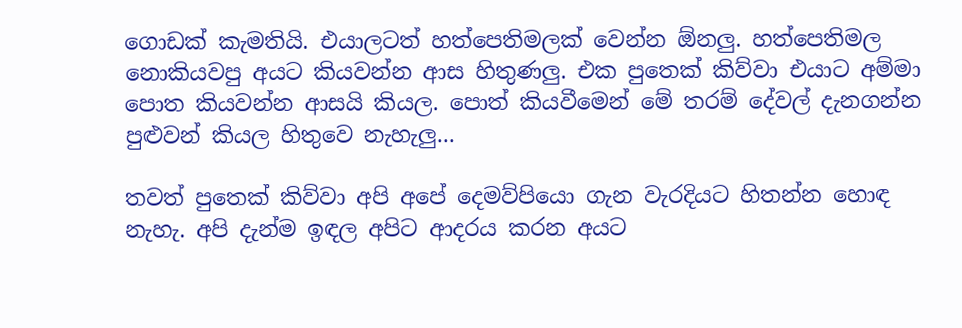ගොඩක් කැමතියි. එයාලටත් හත්පෙතිමලක් වෙන්න ඕනලු. හත්පෙතිමල නොකියවපු අයට කියවන්න ආස හිතුණලු. එක පුතෙක් කිව්වා එයාට අම්මා පොත කියවන්න ආසයි කියල. පොත් කියවීමෙන් මේ තරම් දේවල් දැනගන්න පුළුවන් කියල හිතුවෙ නැහැලු...

තවත් පුතෙක් කිව්වා අපි අපේ දෙමව්පියො ගැන වැරදියට හිතන්න හොඳ නැහැ. අපි දැන්ම ඉඳල අපිට ආදරය කරන අයට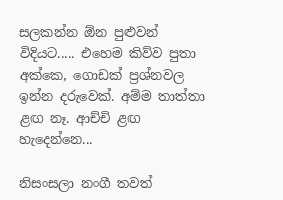සලකන්න ඕන පුළුවන් විදියට..... එහෙම කිව්ව පුතා අක්කෙ, ගොඩක් ප්‍රශ්නවල ඉන්න දරුවෙක්. අම්ම තාත්තා ළඟ නෑ. ආච්චි ළඟ හැදෙන්නෙ...

නිසංසලා නංගී තවත්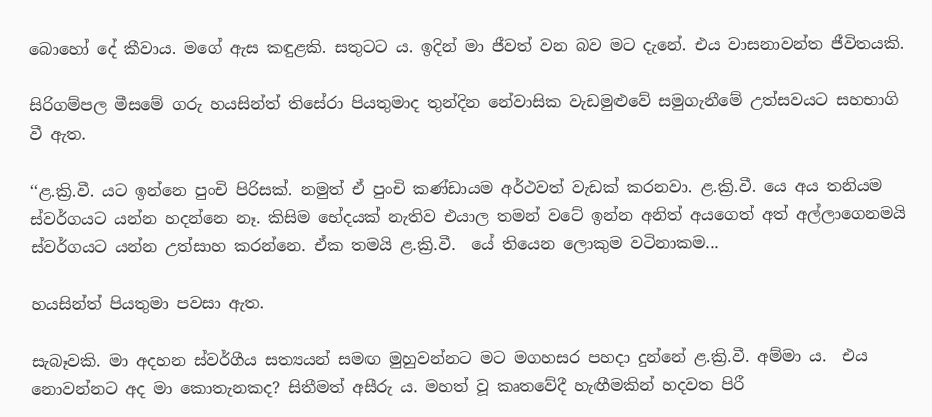බොහෝ දේ කීවාය. මගේ ඇස කඳුළකි. සතුටට ය. ඉදින් මා ජීවත් වන බව මට දැනේ. එය වාසනාවන්ත ජීවිතයකි.

සිරිගම්පල මීසමේ ගරු හයසින්ත් තිසේරා පියතුමාද තුන්දින නේවාසික වැඩමුළුවේ සමුගැනීමේ උත්සවයට සහභාගි වී ඇත.

‘‘ළ.ක්‍රි.වී. යට ඉන්නෙ පුංචි පිරිසක්. නමුත් ඒ පුංචි කණ්ඩායම අර්ථවත් වැඩක් කරනවා. ළ.ක්‍රි.වී. යෙ අය තනියම ස්වර්ගයට යන්න හදන්නෙ නෑ. කිසිම භේදයක් නැතිව එයාල තමන් වටේ ඉන්න අනිත් අයගෙත් අත් අල්ලාගෙනමයි ස්වර්ගයට යන්න උත්සාහ කරන්නෙ. ඒක තමයි ළ.ක්‍රි.වී.  යේ තියෙන ලොකුම වටිනාකම...

හයසින්ත් පියතුමා පවසා ඇත.

සැබෑවකි. මා අදහන ස්වර්ගීය සත්‍යයන් සමඟ මුහුවන්නට මට මගහසර පහදා දුන්නේ ළ.ක්‍රි.වී. අම්මා ය.  එය නොවන්නට අද මා කොතැනකද? සිතීමත් අසීරු ය. මහත් වූ කෘතවේදී හැඟීමකින් හදවත පිරී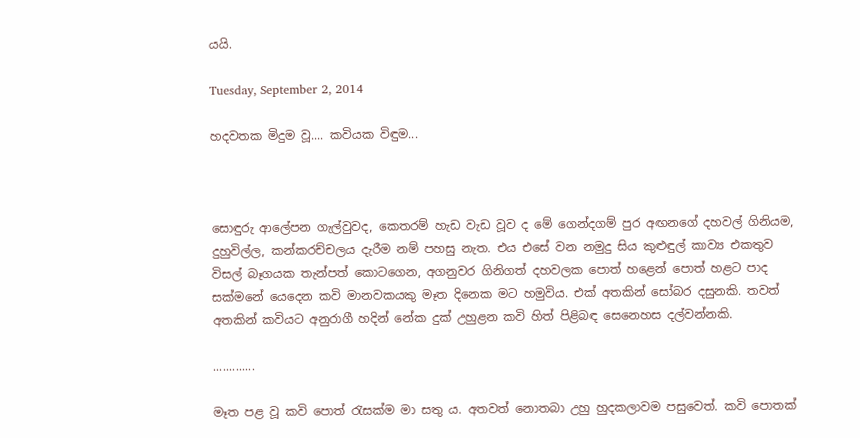යයි.

Tuesday, September 2, 2014

හදවතක මිදුම වූ.... කවියක විඳුම...



සොඳුරු ආලේපන ගැල්වුවද, කෙතරම් හැඩ වැඩ වූව ද මේ ගෙන්දගම් පුර අඟනගේ දහවල් ගිනියම, දුහුවිල්ල, කන්කරච්චලය දැරීම නම් පහසු නැත. එය එසේ වන නමුදු සිය කුළුඳුල් කාව්‍ය එකතුව විසල් බෑගයක තැන්පත් කොටගෙන, අගනුවර ගිනිගත් දහවලක පොත් හළෙන් පොත් හළට පාද සක්මනේ යෙදෙන කවි මානවකයකු මෑත දිනෙක මට හමුවිය. එක් අතකින් සෝබර දසුනකි. තවත් අතකින් කවියට අනුරාගී හදින් නේක දුක් උහුළන කවි හිත් පිළිබඳ සෙනෙහස දල්වන්නකි.

.............

මෑත පළ වූ කවි පොත් රැසක්ම මා සතු ය. අතවත් නොතබා උහු හුදකලාවම පසුවෙත්. කවි පොතක්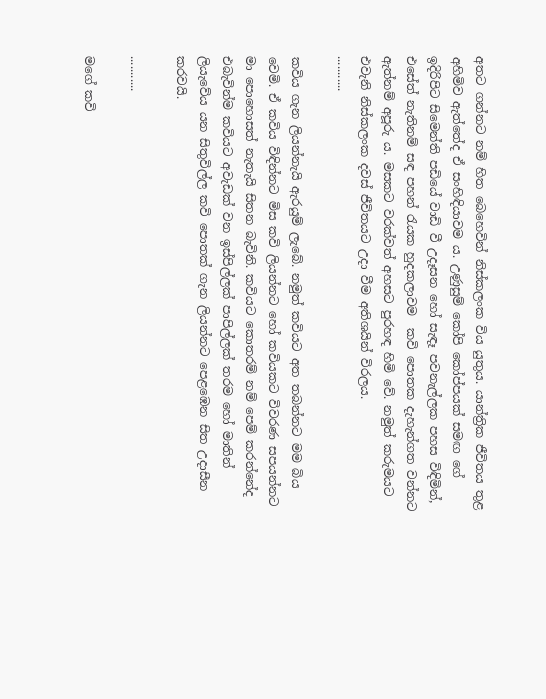අතට ගන්නට නම් හිත බෙහෙවින් නිස්කලංක විය යුතුය. යාන්ත්‍රික ජීවිතය තුළ අහිමිව ඇත්තේද ඒ සංහිඳියාවම ය. උණුසුම් කෝපි කෝප්පයක් සමඟ ගේ ඉදිරිපිට සිමෙන්ති පඩියේ වාඩි වී උදෑසන හෝ සැඳෑ පවනැල්ලක පහස විඳිමින්, එසේත් නැතිනම් සඳ පහන් රැයක හුදකලාවම  කවි පොතක දැහැන්ගත වන්නට ඇත්නම් අපූරු ය. මසකට වරක්වත් අහසට පුරහඳ හිමි වේ. නමුත් කරුමයට එවැනි නිස්කලංක දවස් ජීවිතයට උදා වීම අතිශයින් විරලය.
...........

කවිය ගැන ලියන්නැයි ඇරයුම් ලැබේ. නමුත් කවියට අත තබන්නට මම බිය වෙමි. ඒ කවිය විඳින්නට මිස කවි ලියන්නට හෝ කවියකට විවරණ සපයන්නට මා පොහොසත් නැතැයි සිතන බැවිනි. කවියට කොතරම් නම් පෙම් කරන්නේද එබැවින්ම කවියට අවැඩක් වන ඉස්පිල්ලක් පාපිල්ලක් තරම හෝ මාතින් ලියැවේය යන සිතුවිල්ල කවි පොතක් ගැන ලියන්නට පෙළඹෙන සිත උදාසීන කරවයි.

...........

මගේ කවි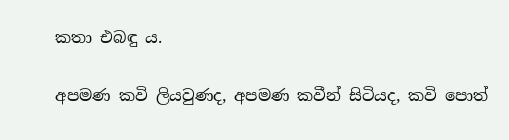කතා එබඳු ය.

අපමණ කවි ලියවුණද, අපමණ කවීන් සිටියද, කවි පොත්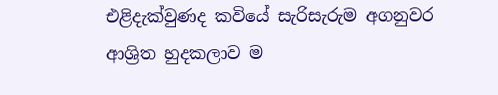එළිදැක්වුණද කවියේ සැරිසැරුම අගනුවර ආශ්‍රිත හුදකලාව ම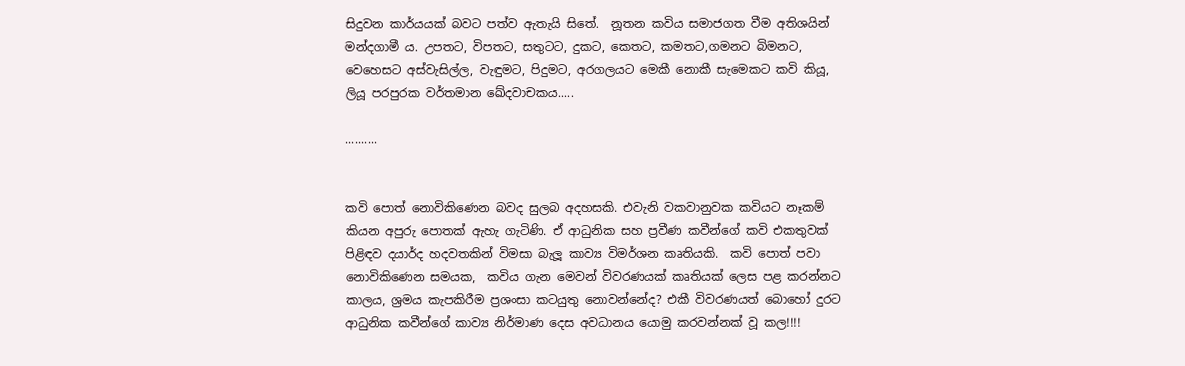සිදුවන කාර්යයක් බවට පත්ව ඇතැයි සිතේ.  නූතන කවිය සමාජගත වීම අතිශයින් මන්දගාමී ය. උපතට, විපතට, සතුටට, දුකට, කෙතට, කමතට,ගමනට බිමනට, වෙහෙසට අස්වැසිල්ල, වැඳුමට, පිදුමට, අරගලයට මෙකී නොකී සැමෙකට කවි කියූ, ලියූ පරපුරක වර්තමාන ඛේදවාචකය.....

..........


කවි පොත් නොවිකිණෙන බවද සුලබ අදහසකි. එවැනි වකවානුවක කවියට නෑකම් කියන අපුරු පොතක් ඇහැ ගැටිණි. ඒ ආධුනික සහ ප්‍රවීණ කවීන්ගේ කවි එකතුවක් පිළිඳව දයාර්ද හදවතකින් විමසා බැලූ කාව්‍ය විමර්ශන කෘතියකි.  කවි පොත් පවා නොවිකිණෙන සමයක,  කවිය ගැන මෙවන් විවරණයක් කෘතියක් ලෙස පළ කරන්නට කාලය, ශ්‍රමය කැපකිරීම ප්‍රශංසා කටයුතු නොවන්නේද? එකී විවරණයත් බොහෝ දුරට ආධුනික කවීන්ගේ කාව්‍ය නිර්මාණ දෙස අවධානය යොමු කරවන්නක් වූ කල!!!!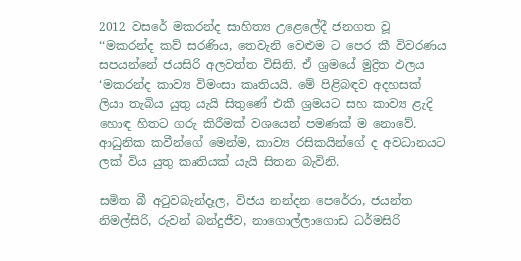2012 වසරේ මකරන්ද සාහිත්‍ය උළෙලේදී ජනගත වූ ‘‘මකරන්ද කව් සරණිය, තෙවැනි වෙළුම ට පෙර කී විවරණය සපයන්නේ ජයසිරි අලවත්ත විසිනි. ඒ ශ්‍රමයේ මුද්‍රිත ඵලය ‘මකරන්ද කාව්‍ය විමංසා කෘතියයි. මේ පිළිබඳව අදහසක් ලියා තැබිය යුතු යැයි සිතුණේ එකී ශ්‍රමයට සහ කාව්‍ය ළැදි හොඳ හිතට ගරු කිරීමක් වශයෙන් පමණක් ම නොවේ. ආධුනික කවීන්ගේ මෙන්ම, කාව්‍ය රසිකයින්ගේ ද අවධානයට ලක් විය යුතු කෘතියක් යැයි සිතන බැවිනි.

සමිත බී අටුවබැන්දෑල, විජය නන්දන පෙරේරා, ජයන්ත නිමල්සිරි, රුවන් බන්දුජීව, නාගොල්ලාගොඩ ධර්මසිරි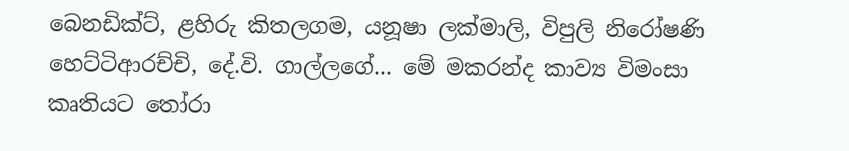බෙනඩික්ට්, ළහිරු කිතලගම, යනූෂා ලක්මාලි, විපුලි නිරෝෂණි හෙට්ටිආරච්චි, දේ.වි. ගාල්ලගේ... මේ මකරන්ද කාව්‍ය විමංසා කෘතියට තෝරා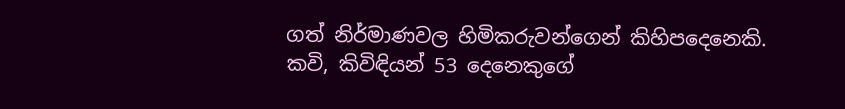ගත් නිර්මාණවල හිමිකරුවන්ගෙන් කිහිපදෙනෙකි.  කවි, කිවිඳියන් 53 දෙනෙකුගේ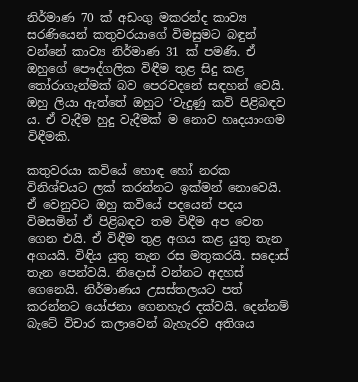නිර්මාණ 70 ක් අඩංගු මකරන්ද කාව්‍ය සරණියෙන් කතුවරයාගේ විමසුමට බඳුන් වන්නේ කාව්‍ය නිර්මාණ 31 ක් පමණි. ඒ ඔහුගේ පෞද්ගලික විඳීම තුළ සිදු කළ තෝරාගැන්මක් බව පෙරවදනේ සඳහන් වෙයි. ඔහු ලියා ඇත්තේ ඔහුට ‘වැදුණු කවි පිළිබඳව ය. ඒ වැදීම හුදු වැදීමක් ම නොව හෘදයාංගම විඳීමකි.

කතුවරයා කවියේ හොඳ හෝ නරක විනිශ්චයට ලක් කරන්නට ඉක්මන් නොවෙයි. ඒ වෙනුවට ඔහු කවියේ පදයෙන් පදය විමසමින් ඒ පිළිබඳව තම විඳීම අප වෙත ගෙන එයි. ඒ විඳීම තුළ අගය කළ යුතු තැන අගයයි. විඳිය යුතු තැන රස මතුකරයි. සදොස් තැන පෙන්වයි. නිදොස් වන්නට අදහස් ගෙනෙයි. නිර්මාණය උසස්තලයට පත් කරන්නට යෝජනා ගෙනහැර දක්වයි. දෙන්නම් බැටේ විචාර කලාවෙන් බැහැරව අතිශය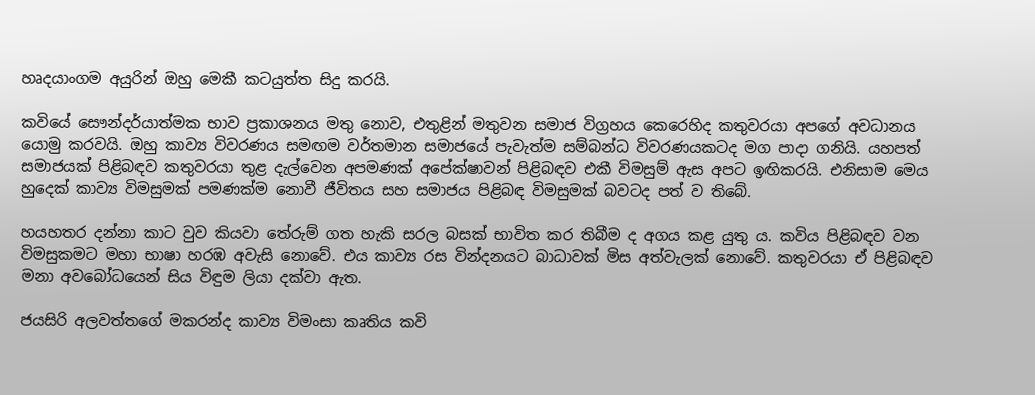හෘදයාංගම අයුරින් ඔහු මෙකී කටයුත්ත සිදු කරයි.

කවියේ සෞන්දර්යාත්මක භාව ප්‍රකාශනය මතු නොව, එතුළින් මතුවන සමාජ විග්‍රහය කෙරෙහිද කතුවරයා අපගේ අවධානය යොමු කරවයි. ඔහු කාව්‍ය විවරණය සමඟම වර්තමාන සමාජයේ පැවැත්ම සම්බන්ධ විවරණයකටද මග පාදා ගනියි. යහපත් සමාජයක් පිළිබඳව කතුවරයා තුළ දැල්වෙන අපමණක් අපේක්ෂාවන් පිළිබඳව එකී විමසුම් ඇස අපට ඉඟිකරයි. එනිසාම මෙය හුදෙක් කාව්‍ය විමසුමක් පමණක්ම නොවී ජීවිතය සහ සමාජය පිළිබඳ විමසුමක් බවටද පත් ව තිබේ.

හයහතර දන්නා කාට වුව කියවා තේරුම් ගත හැකි සරල බසක් භාවිත කර තිබීම ද අගය කළ යුතු ය. කවිය පිළිබඳව වන විමසුකමට මහා භාෂා හරඹ අවැසි නොවේ. එය කාව්‍ය රස වින්දනයට බාධාවක් මිස අත්වැලක් නොවේ. කතුවරයා ඒ පිළිබඳව මනා අවබෝධයෙන් සිය විඳුම ලියා දක්වා ඇත.

ජයසිරි අලවත්තගේ මකරන්ද කාව්‍ය විමංසා කෘතිය කවි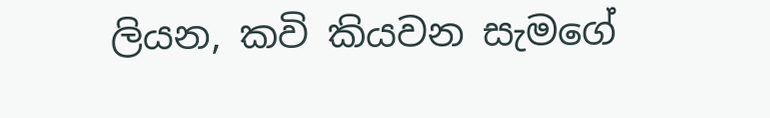ලියන, කවි කියවන සැමගේ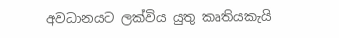අවධානයට ලක්විය යුතු කෘතියකැයි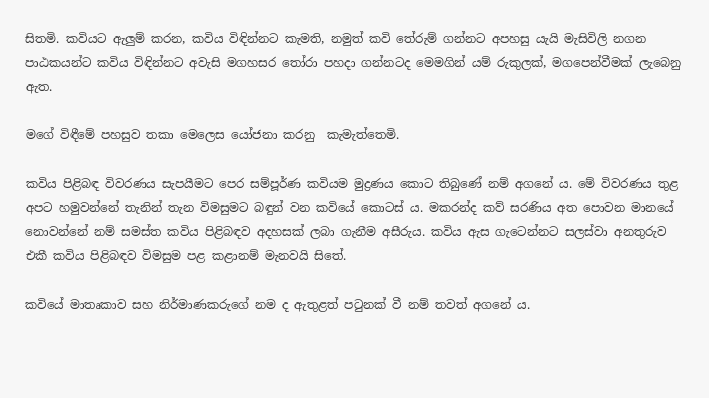සිතමි. කවියට ඇලුම් කරන, කවිය විඳින්නට කැමති, නමුත් කවි තේරුම් ගන්නට අපහසු යැයි මැසිවිලි නගන පාඨකයන්ට කවිය විඳින්නට අවැසි මගහසර තෝරා පහදා ගන්නටද මෙමගින් යම් රුකුලක්, මගපෙන්වීමක් ලැබෙනු ඇත.

මගේ විඳීමේ පහසුව තකා මෙලෙස යෝජනා කරනු  කැමැත්තෙමි.

කවිය පිළිබඳ විවරණය සැපයීමට පෙර සම්පූර්ණ කවියම මුද්‍රණය කොට තිබුණේ නම් අගනේ ය. මේ විවරණය තුළ අපට හමුවන්නේ තැනින් තැන විමසුමට බඳුන් වන කවියේ කොටස් ය. මකරන්ද කව් සරණිය අත පොවන මානයේ නොවන්නේ නම් සමස්ත කවිය පිළිබඳව අදහසක් ලබා ගැනීම අසීරුය. කවිය ඇස ගැටෙන්නට සලස්වා අනතුරුව එකී කවිය පිළිබඳව විමසුම පළ කළානම් මැනවයි සිතේ.

කවියේ මාතෘකාව සහ නිර්මාණකරුගේ නම ද ඇතුළත් පටුනක් වී නම් තවත් අගනේ ය.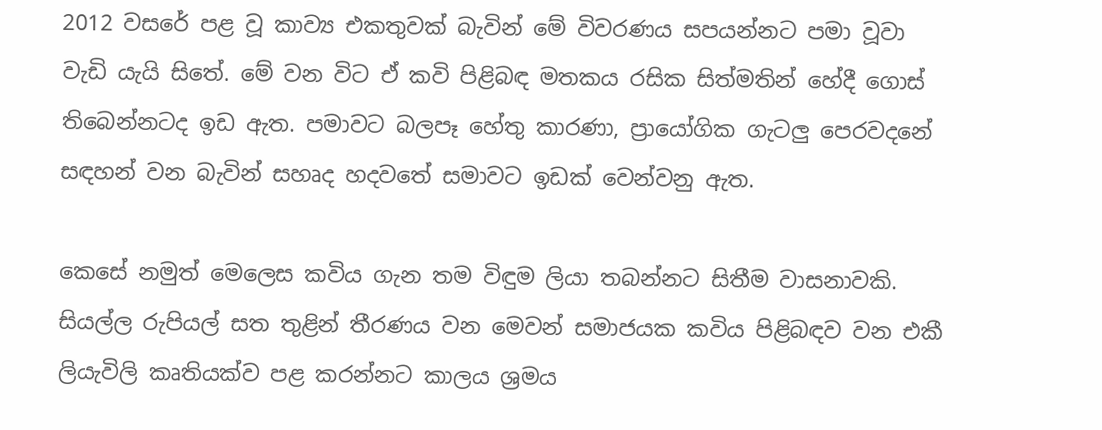2012 වසරේ පළ වූ කාව්‍ය එකතුවක් බැවින් මේ විවරණය සපයන්නට පමා වූවා වැඩි යැයි සිතේ. මේ වන විට ඒ කවි පිළිබඳ මතකය රසික සිත්මතින් හේදී ගොස් තිබෙන්නටද ඉඩ ඇත. පමාවට බලපෑ හේතු කාරණා, ප්‍රායෝගික ගැටලු පෙරවදනේ සඳහන් වන බැවින් සහෘද හදවතේ සමාවට ඉඩක් වෙන්වනු ඇත.

කෙසේ නමුත් මෙලෙස කවිය ගැන තම විඳුම ලියා තබන්නට සිතීම වාසනාවකි.  සියල්ල රුපියල් සත තුළින් තීරණය වන මෙවන් සමාජයක කවිය පිළිබඳව වන එකී ලියැවිලි කෘතියක්ව පළ කරන්නට කාලය ශ්‍රමය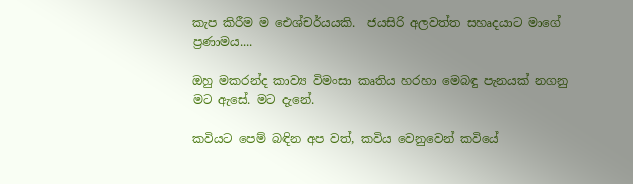කැප කිරීම ම ඓශ්චර්යයකි.  ජයසිරි අලවත්ත සහෘදයාට මාගේ ප්‍රණාමය....

ඔහු මකරන්ද කාව්‍ය විමංසා කෘතිය හරහා මෙබඳු පැනයක් නගනු මට ඇසේ. මට දැනේ.

කවියට පෙම් බඳින අප වත්, කවිය වෙනුවෙන් කවියේ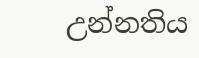උන්නතිය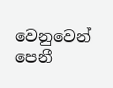වෙනුවෙන් පෙනී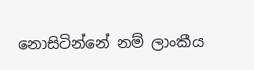නොසිටින්නේ නම් ලාංකීය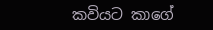කවියට කාගේ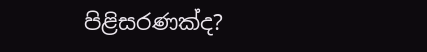පිළිසරණක්ද?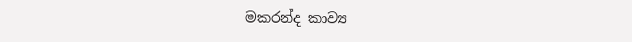මකරන්ද කාව්‍ය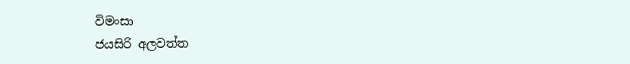විමංසා
ජයසිරි අලවත්ත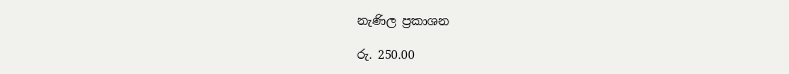නැණිල ප්‍රකාශන

රු. 250.00